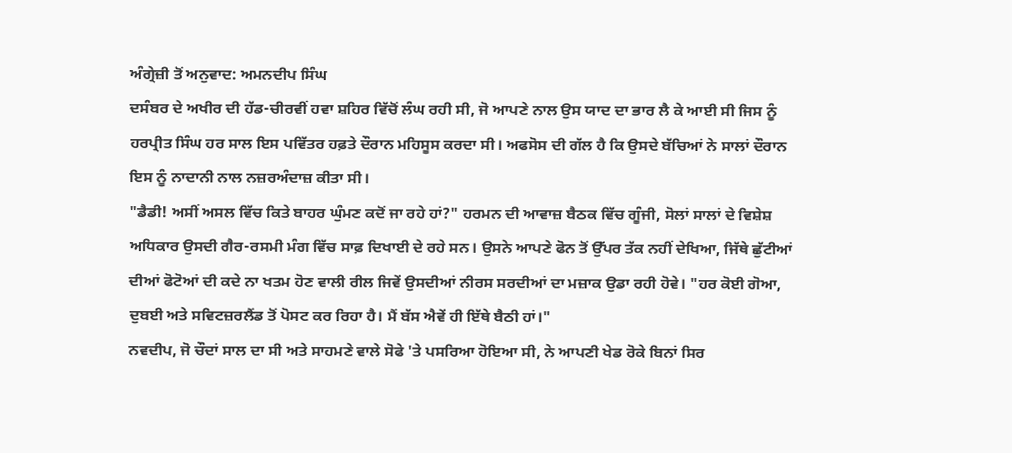ਅੰਗ੍ਰੇਜ਼ੀ ਤੋਂ ਅਨੁਵਾਦ: ਅਮਨਦੀਪ ਸਿੰਘ
ਦਸੰਬਰ ਦੇ ਅਖੀਰ ਦੀ ਹੱਡ-ਚੀਰਵੀਂ ਹਵਾ ਸ਼ਹਿਰ ਵਿੱਚੋਂ ਲੰਘ ਰਹੀ ਸੀ, ਜੋ ਆਪਣੇ ਨਾਲ ਉਸ ਯਾਦ ਦਾ ਭਾਰ ਲੈ ਕੇ ਆਈ ਸੀ ਜਿਸ ਨੂੰ ਹਰਪ੍ਰੀਤ ਸਿੰਘ ਹਰ ਸਾਲ ਇਸ ਪਵਿੱਤਰ ਹਫ਼ਤੇ ਦੌਰਾਨ ਮਹਿਸੂਸ ਕਰਦਾ ਸੀ। ਅਫਸੋਸ ਦੀ ਗੱਲ ਹੈ ਕਿ ਉਸਦੇ ਬੱਚਿਆਂ ਨੇ ਸਾਲਾਂ ਦੌਰਾਨ ਇਸ ਨੂੰ ਨਾਦਾਨੀ ਨਾਲ ਨਜ਼ਰਅੰਦਾਜ਼ ਕੀਤਾ ਸੀ।
"ਡੈਡੀ! ਅਸੀਂ ਅਸਲ ਵਿੱਚ ਕਿਤੇ ਬਾਹਰ ਘੁੰਮਣ ਕਦੋਂ ਜਾ ਰਹੇ ਹਾਂ?" ਹਰਮਨ ਦੀ ਆਵਾਜ਼ ਬੈਠਕ ਵਿੱਚ ਗੂੰਜੀ, ਸੋਲਾਂ ਸਾਲਾਂ ਦੇ ਵਿਸ਼ੇਸ਼ ਅਧਿਕਾਰ ਉਸਦੀ ਗੈਰ-ਰਸਮੀ ਮੰਗ ਵਿੱਚ ਸਾਫ਼ ਦਿਖਾਈ ਦੇ ਰਹੇ ਸਨ। ਉਸਨੇ ਆਪਣੇ ਫੋਨ ਤੋਂ ਉੱਪਰ ਤੱਕ ਨਹੀਂ ਦੇਖਿਆ, ਜਿੱਥੇ ਛੁੱਟੀਆਂ ਦੀਆਂ ਫੋਟੋਆਂ ਦੀ ਕਦੇ ਨਾ ਖਤਮ ਹੋਣ ਵਾਲੀ ਰੀਲ ਜਿਵੇਂ ਉਸਦੀਆਂ ਨੀਰਸ ਸਰਦੀਆਂ ਦਾ ਮਜ਼ਾਕ ਉਡਾ ਰਹੀ ਹੋਵੇ। "ਹਰ ਕੋਈ ਗੋਆ, ਦੁਬਈ ਅਤੇ ਸਵਿਟਜ਼ਰਲੈਂਡ ਤੋਂ ਪੋਸਟ ਕਰ ਰਿਹਾ ਹੈ। ਮੈਂ ਬੱਸ ਐਵੇਂ ਹੀ ਇੱਥੇ ਬੈਠੀ ਹਾਂ।"
ਨਵਦੀਪ, ਜੋ ਚੌਦਾਂ ਸਾਲ ਦਾ ਸੀ ਅਤੇ ਸਾਹਮਣੇ ਵਾਲੇ ਸੋਫੇ 'ਤੇ ਪਸਰਿਆ ਹੋਇਆ ਸੀ, ਨੇ ਆਪਣੀ ਖੇਡ ਰੋਕੇ ਬਿਨਾਂ ਸਿਰ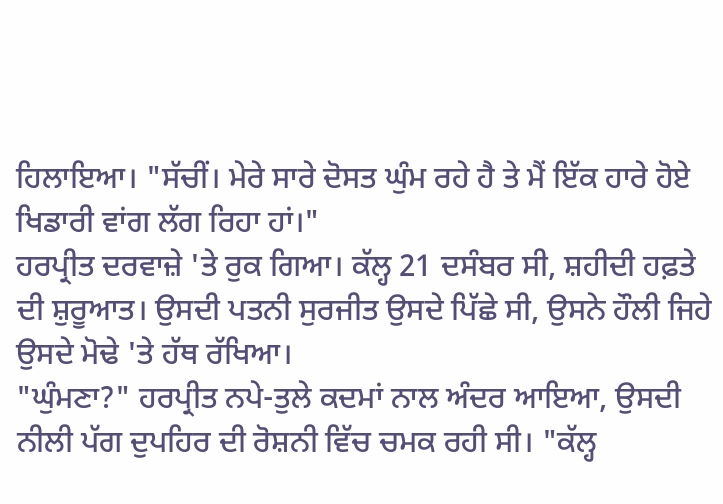ਹਿਲਾਇਆ। "ਸੱਚੀਂ। ਮੇਰੇ ਸਾਰੇ ਦੋਸਤ ਘੁੰਮ ਰਹੇ ਹੈ ਤੇ ਮੈਂ ਇੱਕ ਹਾਰੇ ਹੋਏ ਖਿਡਾਰੀ ਵਾਂਗ ਲੱਗ ਰਿਹਾ ਹਾਂ।"
ਹਰਪ੍ਰੀਤ ਦਰਵਾਜ਼ੇ 'ਤੇ ਰੁਕ ਗਿਆ। ਕੱਲ੍ਹ 21 ਦਸੰਬਰ ਸੀ, ਸ਼ਹੀਦੀ ਹਫ਼ਤੇ ਦੀ ਸ਼ੁਰੂਆਤ। ਉਸਦੀ ਪਤਨੀ ਸੁਰਜੀਤ ਉਸਦੇ ਪਿੱਛੇ ਸੀ, ਉਸਨੇ ਹੌਲੀ ਜਿਹੇ ਉਸਦੇ ਮੋਢੇ 'ਤੇ ਹੱਥ ਰੱਖਿਆ।
"ਘੁੰਮਣਾ?" ਹਰਪ੍ਰੀਤ ਨਪੇ-ਤੁਲੇ ਕਦਮਾਂ ਨਾਲ ਅੰਦਰ ਆਇਆ, ਉਸਦੀ ਨੀਲੀ ਪੱਗ ਦੁਪਹਿਰ ਦੀ ਰੋਸ਼ਨੀ ਵਿੱਚ ਚਮਕ ਰਹੀ ਸੀ। "ਕੱਲ੍ਹ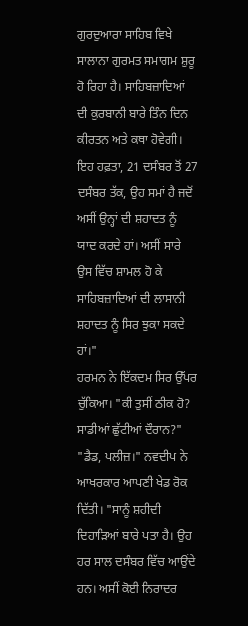ਗੁਰਦੁਆਰਾ ਸਾਹਿਬ ਵਿਖੇ ਸਾਲਾਨਾ ਗੁਰਮਤ ਸਮਾਗਮ ਸ਼ੁਰੂ ਹੋ ਰਿਹਾ ਹੈ। ਸਾਹਿਬਜ਼ਾਦਿਆਂ ਦੀ ਕੁਰਬਾਨੀ ਬਾਰੇ ਤਿੰਨ ਦਿਨ ਕੀਰਤਨ ਅਤੇ ਕਥਾ ਹੋਵੇਗੀ। ਇਹ ਹਫ਼ਤਾ, 21 ਦਸੰਬਰ ਤੋਂ 27 ਦਸੰਬਰ ਤੱਕ, ਉਹ ਸਮਾਂ ਹੈ ਜਦੋਂ ਅਸੀਂ ਉਨ੍ਹਾਂ ਦੀ ਸ਼ਹਾਦਤ ਨੂੰ ਯਾਦ ਕਰਦੇ ਹਾਂ। ਅਸੀਂ ਸਾਰੇ ਉਸ ਵਿੱਚ ਸ਼ਾਮਲ ਹੋ ਕੇ ਸਾਹਿਬਜ਼ਾਦਿਆਂ ਦੀ ਲਾਸਾਨੀ ਸ਼ਹਾਦਤ ਨੂੰ ਸਿਰ ਝੁਕਾ ਸਕਦੇ ਹਾਂ।"
ਹਰਮਨ ਨੇ ਇੱਕਦਮ ਸਿਰ ਉੱਪਰ ਚੁੱਕਿਆ। "ਕੀ ਤੁਸੀਂ ਠੀਕ ਹੋ? ਸਾਡੀਆਂ ਛੁੱਟੀਆਂ ਦੌਰਾਨ?"
"ਡੈਡ, ਪਲੀਜ਼।" ਨਵਦੀਪ ਨੇ ਆਖਰਕਾਰ ਆਪਣੀ ਖੇਡ ਰੋਕ ਦਿੱਤੀ। "ਸਾਨੂੰ ਸ਼ਹੀਦੀ ਦਿਹਾੜਿਆਂ ਬਾਰੇ ਪਤਾ ਹੈ। ਉਹ ਹਰ ਸਾਲ ਦਸੰਬਰ ਵਿੱਚ ਆਉਂਦੇ ਹਨ। ਅਸੀਂ ਕੋਈ ਨਿਰਾਦਰ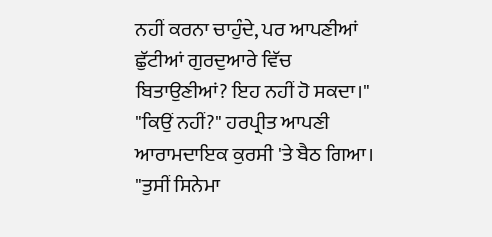ਨਹੀਂ ਕਰਨਾ ਚਾਹੁੰਦੇ, ਪਰ ਆਪਣੀਆਂ ਛੁੱਟੀਆਂ ਗੁਰਦੁਆਰੇ ਵਿੱਚ ਬਿਤਾਉਣੀਆਂ? ਇਹ ਨਹੀਂ ਹੋ ਸਕਦਾ।"
"ਕਿਉਂ ਨਹੀਂ?" ਹਰਪ੍ਰੀਤ ਆਪਣੀ ਆਰਾਮਦਾਇਕ ਕੁਰਸੀ 'ਤੇ ਬੈਠ ਗਿਆ। "ਤੁਸੀਂ ਸਿਨੇਮਾ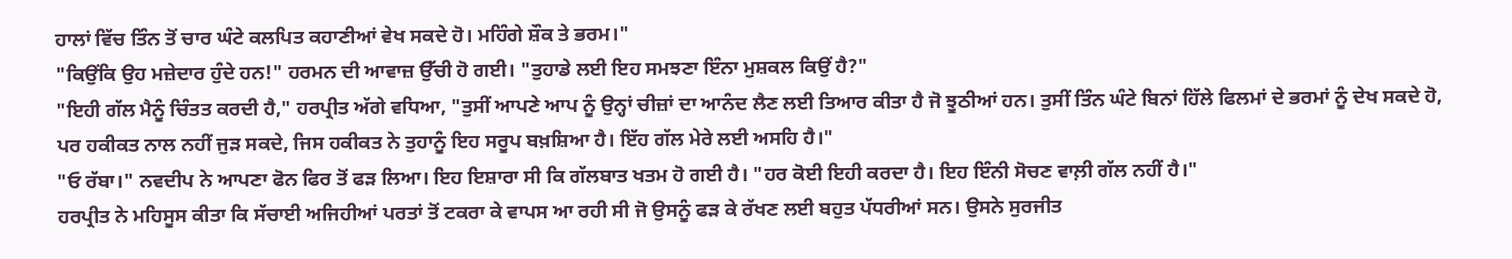ਹਾਲਾਂ ਵਿੱਚ ਤਿੰਨ ਤੋਂ ਚਾਰ ਘੰਟੇ ਕਲਪਿਤ ਕਹਾਣੀਆਂ ਵੇਖ ਸਕਦੇ ਹੋ। ਮਹਿੰਗੇ ਸ਼ੌਕ ਤੇ ਭਰਮ।"
"ਕਿਉਂਕਿ ਉਹ ਮਜ਼ੇਦਾਰ ਹੁੰਦੇ ਹਨ!" ਹਰਮਨ ਦੀ ਆਵਾਜ਼ ਉੱਚੀ ਹੋ ਗਈ। "ਤੁਹਾਡੇ ਲਈ ਇਹ ਸਮਝਣਾ ਇੰਨਾ ਮੁਸ਼ਕਲ ਕਿਉਂ ਹੈ?"
"ਇਹੀ ਗੱਲ ਮੈਨੂੰ ਚਿੰਤਤ ਕਰਦੀ ਹੈ," ਹਰਪ੍ਰੀਤ ਅੱਗੇ ਵਧਿਆ, "ਤੁਸੀਂ ਆਪਣੇ ਆਪ ਨੂੰ ਉਨ੍ਹਾਂ ਚੀਜ਼ਾਂ ਦਾ ਆਨੰਦ ਲੈਣ ਲਈ ਤਿਆਰ ਕੀਤਾ ਹੈ ਜੋ ਝੂਠੀਆਂ ਹਨ। ਤੁਸੀਂ ਤਿੰਨ ਘੰਟੇ ਬਿਨਾਂ ਹਿੱਲੇ ਫਿਲਮਾਂ ਦੇ ਭਰਮਾਂ ਨੂੰ ਦੇਖ ਸਕਦੇ ਹੋ, ਪਰ ਹਕੀਕਤ ਨਾਲ ਨਹੀਂ ਜੁੜ ਸਕਦੇ, ਜਿਸ ਹਕੀਕਤ ਨੇ ਤੁਹਾਨੂੰ ਇਹ ਸਰੂਪ ਬਖ਼ਸ਼ਿਆ ਹੈ। ਇੱਹ ਗੱਲ ਮੇਰੇ ਲਈ ਅਸਹਿ ਹੈ।"
"ਓ ਰੱਬਾ।" ਨਵਦੀਪ ਨੇ ਆਪਣਾ ਫੋਨ ਫਿਰ ਤੋਂ ਫੜ ਲਿਆ। ਇਹ ਇਸ਼ਾਰਾ ਸੀ ਕਿ ਗੱਲਬਾਤ ਖਤਮ ਹੋ ਗਈ ਹੈ। "ਹਰ ਕੋਈ ਇਹੀ ਕਰਦਾ ਹੈ। ਇਹ ਇੰਨੀ ਸੋਚਣ ਵਾਲ਼ੀ ਗੱਲ ਨਹੀਂ ਹੈ।"
ਹਰਪ੍ਰੀਤ ਨੇ ਮਹਿਸੂਸ ਕੀਤਾ ਕਿ ਸੱਚਾਈ ਅਜਿਹੀਆਂ ਪਰਤਾਂ ਤੋਂ ਟਕਰਾ ਕੇ ਵਾਪਸ ਆ ਰਹੀ ਸੀ ਜੋ ਉਸਨੂੰ ਫੜ ਕੇ ਰੱਖਣ ਲਈ ਬਹੁਤ ਪੱਧਰੀਆਂ ਸਨ। ਉਸਨੇ ਸੁਰਜੀਤ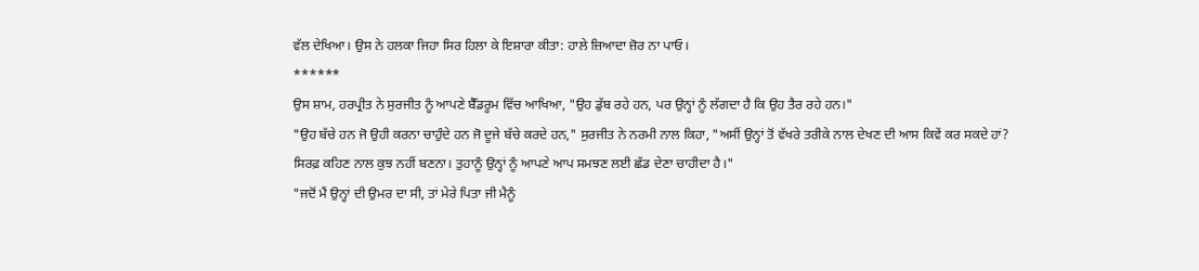ਵੱਲ ਦੇਖਿਆ। ਉਸ ਨੇ ਹਲਕਾ ਜਿਹਾ ਸਿਰ ਹਿਲਾ ਕੇ ਇਸ਼ਾਰਾ ਕੀਤਾ: ਹਾਲੇ ਜ਼ਿਆਦਾ ਜ਼ੋਰ ਨਾ ਪਾਓ।
******
ਉਸ ਸ਼ਾਮ, ਹਰਪ੍ਰੀਤ ਨੇ ਸੁਰਜੀਤ ਨੂੰ ਆਪਣੇ ਬੈੱਡਰੂਮ ਵਿੱਚ ਆਖਿਆ, "ਉਹ ਡੁੱਬ ਰਹੇ ਹਨ, ਪਰ ਉਨ੍ਹਾਂ ਨੂੰ ਲੱਗਦਾ ਹੈ ਕਿ ਉਹ ਤੈਰ ਰਹੇ ਹਨ।"
"ਉਹ ਬੱਚੇ ਹਨ ਜੋ ਉਹੀ ਕਰਨਾ ਚਾਹੁੰਦੇ ਹਨ ਜੋ ਦੂਜੇ ਬੱਚੇ ਕਰਦੇ ਹਨ," ਸੁਰਜੀਤ ਨੇ ਨਰਮੀ ਨਾਲ ਕਿਹਾ, "ਅਸੀਂ ਉਨ੍ਹਾਂ ਤੋਂ ਵੱਖਰੇ ਤਰੀਕੇ ਨਾਲ ਦੇਖਣ ਦੀ ਆਸ ਕਿਵੇਂ ਕਰ ਸਕਦੇ ਹਾਂ? ਸਿਰਫ਼ ਕਹਿਣ ਨਾਲ ਕੁਝ ਨਹੀਂ ਬਣਨਾ। ਤੁਹਾਨੂੰ ਉਨ੍ਹਾਂ ਨੂੰ ਆਪਣੇ ਆਪ ਸਮਝਣ ਲਈ ਛੱਡ ਦੇਣਾ ਚਾਹੀਦਾ ਹੈ।"
"ਜਦੋਂ ਮੈਂ ਉਨ੍ਹਾਂ ਦੀ ਉਮਰ ਦਾ ਸੀ, ਤਾਂ ਮੇਰੇ ਪਿਤਾ ਜੀ ਮੈਨੂੰ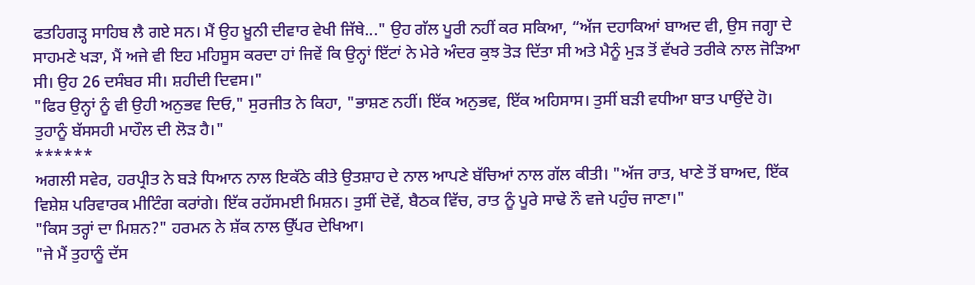ਫਤਹਿਗੜ੍ਹ ਸਾਹਿਬ ਲੈ ਗਏ ਸਨ। ਮੈਂ ਉਹ ਖ਼ੂਨੀ ਦੀਵਾਰ ਵੇਖੀ ਜਿੱਥੇ..." ਉਹ ਗੱਲ ਪੂਰੀ ਨਹੀਂ ਕਰ ਸਕਿਆ, “ਅੱਜ ਦਹਾਕਿਆਂ ਬਾਅਦ ਵੀ, ਉਸ ਜਗ੍ਹਾ ਦੇ ਸਾਹਮਣੇ ਖੜਾ, ਮੈਂ ਅਜੇ ਵੀ ਇਹ ਮਹਿਸੂਸ ਕਰਦਾ ਹਾਂ ਜਿਵੇਂ ਕਿ ਉਨ੍ਹਾਂ ਇੱਟਾਂ ਨੇ ਮੇਰੇ ਅੰਦਰ ਕੁਝ ਤੋੜ ਦਿੱਤਾ ਸੀ ਅਤੇ ਮੈਨੂੰ ਮੁੜ ਤੋਂ ਵੱਖਰੇ ਤਰੀਕੇ ਨਾਲ ਜੋੜਿਆ ਸੀ। ਉਹ 26 ਦਸੰਬਰ ਸੀ। ਸ਼ਹੀਦੀ ਦਿਵਸ।"
"ਫਿਰ ਉਨ੍ਹਾਂ ਨੂੰ ਵੀ ਉਹੀ ਅਨੁਭਵ ਦਿਓ," ਸੁਰਜੀਤ ਨੇ ਕਿਹਾ, "ਭਾਸ਼ਣ ਨਹੀਂ। ਇੱਕ ਅਨੁਭਵ, ਇੱਕ ਅਹਿਸਾਸ। ਤੁਸੀਂ ਬੜੀ ਵਧੀਆ ਬਾਤ ਪਾਉਂਦੇ ਹੋ। ਤੁਹਾਨੂੰ ਬੱਸਸਹੀ ਮਾਹੌਲ ਦੀ ਲੋੜ ਹੈ।"
******
ਅਗਲੀ ਸਵੇਰ, ਹਰਪ੍ਰੀਤ ਨੇ ਬੜੇ ਧਿਆਨ ਨਾਲ ਇਕੱਠੇ ਕੀਤੇ ਉਤਸ਼ਾਹ ਦੇ ਨਾਲ ਆਪਣੇ ਬੱਚਿਆਂ ਨਾਲ ਗੱਲ ਕੀਤੀ। "ਅੱਜ ਰਾਤ, ਖਾਣੇ ਤੋਂ ਬਾਅਦ, ਇੱਕ ਵਿਸ਼ੇਸ਼ ਪਰਿਵਾਰਕ ਮੀਟਿੰਗ ਕਰਾਂਗੇ। ਇੱਕ ਰਹੱਸਮਈ ਮਿਸ਼ਨ। ਤੁਸੀਂ ਦੋਵੇਂ, ਬੈਠਕ ਵਿੱਚ, ਰਾਤ ਨੂੰ ਪੂਰੇ ਸਾਢੇ ਨੌ ਵਜੇ ਪਹੁੰਚ ਜਾਣਾ।"
"ਕਿਸ ਤਰ੍ਹਾਂ ਦਾ ਮਿਸ਼ਨ?" ਹਰਮਨ ਨੇ ਸ਼ੱਕ ਨਾਲ ਉੱਪਰ ਦੇਖਿਆ।
"ਜੇ ਮੈਂ ਤੁਹਾਨੂੰ ਦੱਸ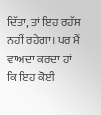ਦਿੱਤਾ, ਤਾਂ ਇਹ ਰਹੱਸ ਨਹੀਂ ਰਹੇਗਾ। ਪਰ ਮੈਂ ਵਾਅਦਾ ਕਰਦਾ ਹਾਂ ਕਿ ਇਹ ਕੋਈ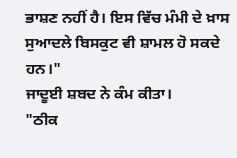ਭਾਸ਼ਣ ਨਹੀਂ ਹੈ। ਇਸ ਵਿੱਚ ਮੰਮੀ ਦੇ ਖ਼ਾਸ ਸੁਆਦਲੇ ਬਿਸਕੁਟ ਵੀ ਸ਼ਾਮਲ ਹੋ ਸਕਦੇ ਹਨ।"
ਜਾਦੂਈ ਸ਼ਬਦ ਨੇ ਕੰਮ ਕੀਤਾ।
"ਠੀਕ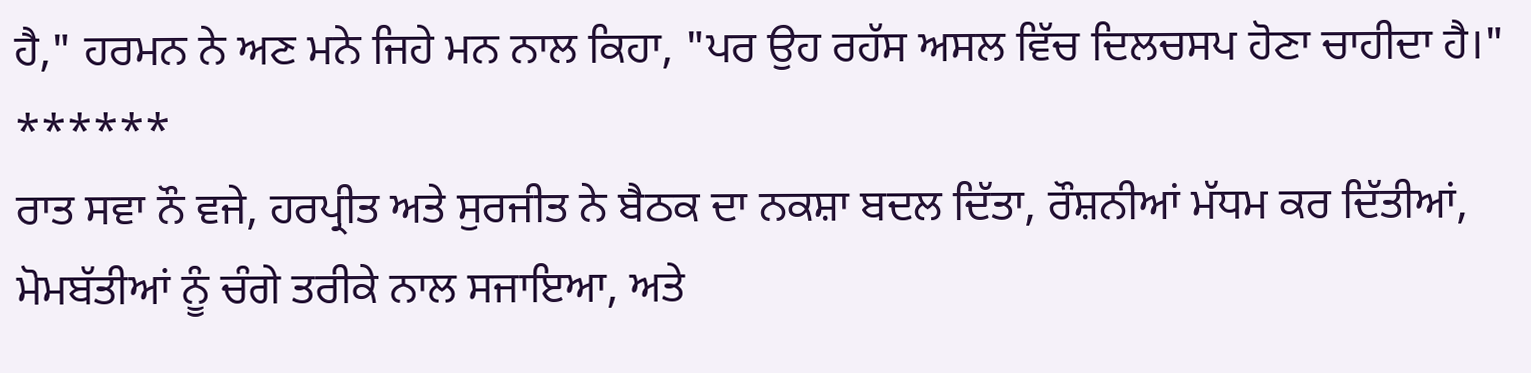ਹੈ," ਹਰਮਨ ਨੇ ਅਣ ਮਨੇ ਜਿਹੇ ਮਨ ਨਾਲ ਕਿਹਾ, "ਪਰ ਉਹ ਰਹੱਸ ਅਸਲ ਵਿੱਚ ਦਿਲਚਸਪ ਹੋਣਾ ਚਾਹੀਦਾ ਹੈ।"
******
ਰਾਤ ਸਵਾ ਨੌ ਵਜੇ, ਹਰਪ੍ਰੀਤ ਅਤੇ ਸੁਰਜੀਤ ਨੇ ਬੈਠਕ ਦਾ ਨਕਸ਼ਾ ਬਦਲ ਦਿੱਤਾ, ਰੌਸ਼ਨੀਆਂ ਮੱਧਮ ਕਰ ਦਿੱਤੀਆਂ, ਮੋਮਬੱਤੀਆਂ ਨੂੰ ਚੰਗੇ ਤਰੀਕੇ ਨਾਲ ਸਜਾਇਆ, ਅਤੇ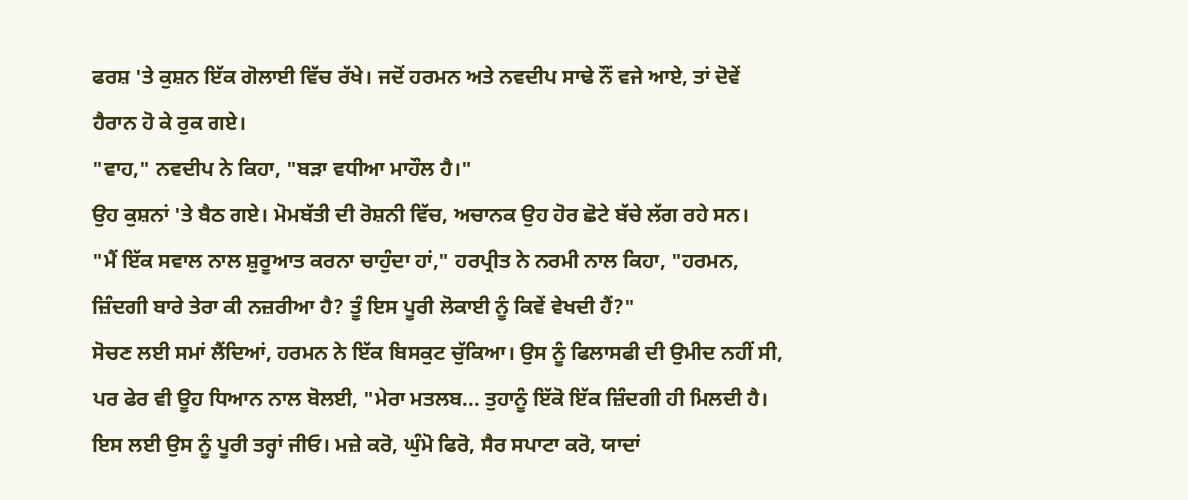ਫਰਸ਼ 'ਤੇ ਕੁਸ਼ਨ ਇੱਕ ਗੋਲਾਈ ਵਿੱਚ ਰੱਖੇ। ਜਦੋਂ ਹਰਮਨ ਅਤੇ ਨਵਦੀਪ ਸਾਢੇ ਨੌਂ ਵਜੇ ਆਏ, ਤਾਂ ਦੋਵੇਂ ਹੈਰਾਨ ਹੋ ਕੇ ਰੁਕ ਗਏ।
"ਵਾਹ," ਨਵਦੀਪ ਨੇ ਕਿਹਾ, "ਬੜਾ ਵਧੀਆ ਮਾਹੌਲ ਹੈ।"
ਉਹ ਕੁਸ਼ਨਾਂ 'ਤੇ ਬੈਠ ਗਏ। ਮੋਮਬੱਤੀ ਦੀ ਰੋਸ਼ਨੀ ਵਿੱਚ, ਅਚਾਨਕ ਉਹ ਹੋਰ ਛੋਟੇ ਬੱਚੇ ਲੱਗ ਰਹੇ ਸਨ।
"ਮੈਂ ਇੱਕ ਸਵਾਲ ਨਾਲ ਸ਼ੁਰੂਆਤ ਕਰਨਾ ਚਾਹੁੰਦਾ ਹਾਂ," ਹਰਪ੍ਰੀਤ ਨੇ ਨਰਮੀ ਨਾਲ ਕਿਹਾ, "ਹਰਮਨ, ਜ਼ਿੰਦਗੀ ਬਾਰੇ ਤੇਰਾ ਕੀ ਨਜ਼ਰੀਆ ਹੈ? ਤੂੰ ਇਸ ਪੂਰੀ ਲੋਕਾਈ ਨੂੰ ਕਿਵੇਂ ਵੇਖਦੀ ਹੈਂ?"
ਸੋਚਣ ਲਈ ਸਮਾਂ ਲੈਂਦਿਆਂ, ਹਰਮਨ ਨੇ ਇੱਕ ਬਿਸਕੁਟ ਚੁੱਕਿਆ। ਉਸ ਨੂੰ ਫਿਲਾਸਫੀ ਦੀ ਉਮੀਦ ਨਹੀਂ ਸੀ, ਪਰ ਫੇਰ ਵੀ ਊਹ ਧਿਆਨ ਨਾਲ ਬੋਲਈ, "ਮੇਰਾ ਮਤਲਬ... ਤੁਹਾਨੂੰ ਇੱਕੋ ਇੱਕ ਜ਼ਿੰਦਗੀ ਹੀ ਮਿਲਦੀ ਹੈ। ਇਸ ਲਈ ਉਸ ਨੂੰ ਪੂਰੀ ਤਰ੍ਹਾਂ ਜੀਓ। ਮਜ਼ੇ ਕਰੋ, ਘੁੰਮੋ ਫਿਰੋ, ਸੈਰ ਸਪਾਟਾ ਕਰੋ, ਯਾਦਾਂ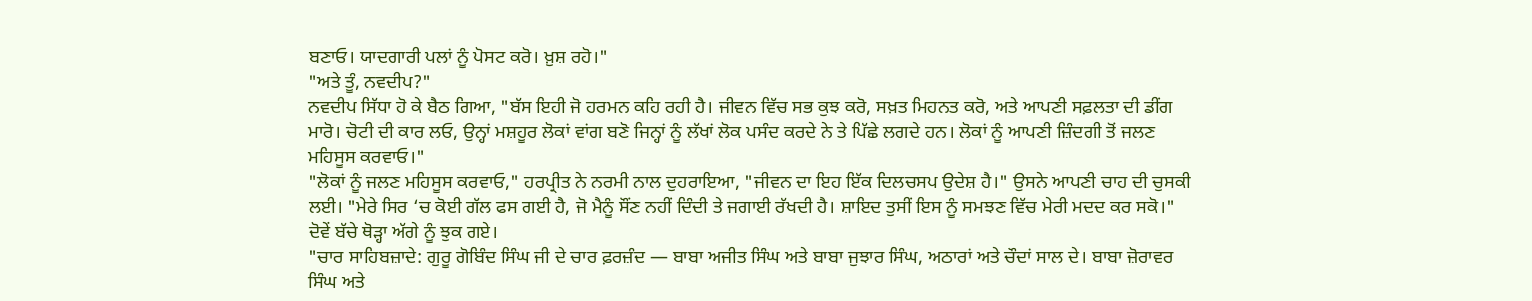ਬਣਾਓ। ਯਾਦਗਾਰੀ ਪਲਾਂ ਨੂੰ ਪੋਸਟ ਕਰੋ। ਖ਼ੁਸ਼ ਰਹੋ।"
"ਅਤੇ ਤੂੰ, ਨਵਦੀਪ?"
ਨਵਦੀਪ ਸਿੱਧਾ ਹੋ ਕੇ ਬੈਠ ਗਿਆ, "ਬੱਸ ਇਹੀ ਜੋ ਹਰਮਨ ਕਹਿ ਰਹੀ ਹੈ। ਜੀਵਨ ਵਿੱਚ ਸਭ ਕੁਝ ਕਰੋ, ਸਖ਼ਤ ਮਿਹਨਤ ਕਰੋ, ਅਤੇ ਆਪਣੀ ਸਫ਼ਲਤਾ ਦੀ ਡੀਂਗ ਮਾਰੋ। ਚੋਟੀ ਦੀ ਕਾਰ ਲਓ, ਉਨ੍ਹਾਂ ਮਸ਼ਹੂਰ ਲੋਕਾਂ ਵਾਂਗ ਬਣੋ ਜਿਨ੍ਹਾਂ ਨੂੰ ਲੱਖਾਂ ਲੋਕ ਪਸੰਦ ਕਰਦੇ ਨੇ ਤੇ ਪਿੱਛੇ ਲਗਦੇ ਹਨ। ਲੋਕਾਂ ਨੂੰ ਆਪਣੀ ਜ਼ਿੰਦਗੀ ਤੋਂ ਜਲਣ ਮਹਿਸੂਸ ਕਰਵਾਓ।"
"ਲੋਕਾਂ ਨੂੰ ਜਲਣ ਮਹਿਸੂਸ ਕਰਵਾਓ," ਹਰਪ੍ਰੀਤ ਨੇ ਨਰਮੀ ਨਾਲ ਦੁਹਰਾਇਆ, "ਜੀਵਨ ਦਾ ਇਹ ਇੱਕ ਦਿਲਚਸਪ ਉਦੇਸ਼ ਹੈ।" ਉਸਨੇ ਆਪਣੀ ਚਾਹ ਦੀ ਚੁਸਕੀ ਲਈ। "ਮੇਰੇ ਸਿਰ ‘ਚ ਕੋਈ ਗੱਲ ਫਸ ਗਈ ਹੈ, ਜੋ ਮੈਨੂੰ ਸੌਂਣ ਨਹੀਂ ਦਿੰਦੀ ਤੇ ਜਗਾਈ ਰੱਖਦੀ ਹੈ। ਸ਼ਾਇਦ ਤੁਸੀਂ ਇਸ ਨੂੰ ਸਮਝਣ ਵਿੱਚ ਮੇਰੀ ਮਦਦ ਕਰ ਸਕੋ।"
ਦੋਵੇਂ ਬੱਚੇ ਥੋੜ੍ਹਾ ਅੱਗੇ ਨੂੰ ਝੁਕ ਗਏ।
"ਚਾਰ ਸਾਹਿਬਜ਼ਾਦੇ: ਗੁਰੂ ਗੋਬਿੰਦ ਸਿੰਘ ਜੀ ਦੇ ਚਾਰ ਫ਼ਰਜ਼ੰਦ — ਬਾਬਾ ਅਜੀਤ ਸਿੰਘ ਅਤੇ ਬਾਬਾ ਜੁਝਾਰ ਸਿੰਘ, ਅਠਾਰਾਂ ਅਤੇ ਚੌਦਾਂ ਸਾਲ ਦੇ। ਬਾਬਾ ਜ਼ੋਰਾਵਰ ਸਿੰਘ ਅਤੇ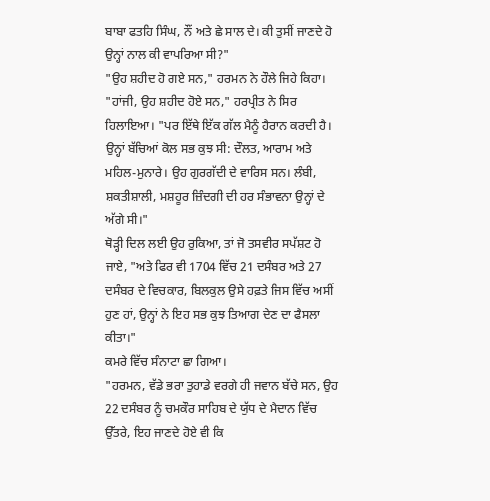ਬਾਬਾ ਫਤਹਿ ਸਿੰਘ, ਨੌਂ ਅਤੇ ਛੇ ਸਾਲ ਦੇ। ਕੀ ਤੁਸੀਂ ਜਾਣਦੇ ਹੋ ਉਨ੍ਹਾਂ ਨਾਲ ਕੀ ਵਾਪਰਿਆ ਸੀ?"
"ਉਹ ਸ਼ਹੀਦ ਹੋ ਗਏ ਸਨ," ਹਰਮਨ ਨੇ ਹੌਲੇ ਜਿਹੇ ਕਿਹਾ।
"ਹਾਂਜੀ, ਉਹ ਸ਼ਹੀਦ ਹੋਏ ਸਨ," ਹਰਪ੍ਰੀਤ ਨੇ ਸਿਰ ਹਿਲਾਇਆ। "ਪਰ ਇੱਥੇ ਇੱਕ ਗੱਲ ਮੈਨੂੰ ਹੈਰਾਨ ਕਰਦੀ ਹੈ। ਉਨ੍ਹਾਂ ਬੱਚਿਆਂ ਕੋਲ ਸਭ ਕੁਝ ਸੀ: ਦੌਲਤ, ਆਰਾਮ ਅਤੇ ਮਹਿਲ-ਮੁਨਾਰੇ। ਉਹ ਗੁਰਗੱਦੀ ਦੇ ਵਾਰਿਸ ਸਨ। ਲੰਬੀ, ਸ਼ਕਤੀਸ਼ਾਲੀ, ਮਸ਼ਹੂਰ ਜ਼ਿੰਦਗੀ ਦੀ ਹਰ ਸੰਭਾਵਨਾ ਉਨ੍ਹਾਂ ਦੇ ਅੱਗੇ ਸੀ।"
ਥੋੜ੍ਹੀ ਦਿਲ ਲਈ ਉਹ ਰੁਕਿਆ, ਤਾਂ ਜੋ ਤਸਵੀਰ ਸਪੱਸ਼ਟ ਹੋ ਜਾਏ, "ਅਤੇ ਫਿਰ ਵੀ 1704 ਵਿੱਚ 21 ਦਸੰਬਰ ਅਤੇ 27 ਦਸੰਬਰ ਦੇ ਵਿਚਕਾਰ, ਬਿਲਕੁਲ ਉਸੇ ਹਫ਼ਤੇ ਜਿਸ ਵਿੱਚ ਅਸੀਂ ਹੁਣ ਹਾਂ, ਉਨ੍ਹਾਂ ਨੇ ਇਹ ਸਭ ਕੁਝ ਤਿਆਗ ਦੇਣ ਦਾ ਫੈਸਲਾ ਕੀਤਾ।"
ਕਮਰੇ ਵਿੱਚ ਸੰਨਾਟਾ ਛਾ ਗਿਆ।
"ਹਰਮਨ, ਵੱਡੇ ਭਰਾ ਤੁਹਾਡੇ ਵਰਗੇ ਹੀ ਜਵਾਨ ਬੱਚੇ ਸਨ, ਉਹ 22 ਦਸੰਬਰ ਨੂੰ ਚਮਕੌਰ ਸਾਹਿਬ ਦੇ ਯੁੱਧ ਦੇ ਮੈਦਾਨ ਵਿੱਚ ਉੱਤਰੇ, ਇਹ ਜਾਣਦੇ ਹੋਏ ਵੀ ਕਿ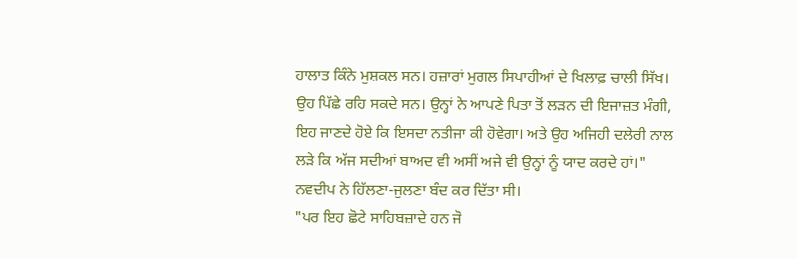ਹਾਲਾਤ ਕਿੰਨੇ ਮੁਸ਼ਕਲ ਸਨ। ਹਜ਼ਾਰਾਂ ਮੁਗਲ ਸਿਪਾਹੀਆਂ ਦੇ ਖਿਲਾਫ਼ ਚਾਲੀ ਸਿੱਖ। ਉਹ ਪਿੱਛੇ ਰਹਿ ਸਕਦੇ ਸਨ। ਉਨ੍ਹਾਂ ਨੇ ਆਪਣੇ ਪਿਤਾ ਤੋਂ ਲੜਨ ਦੀ ਇਜਾਜ਼ਤ ਮੰਗੀ, ਇਹ ਜਾਣਦੇ ਹੋਏ ਕਿ ਇਸਦਾ ਨਤੀਜਾ ਕੀ ਹੋਵੇਗਾ। ਅਤੇ ਉਹ ਅਜਿਹੀ ਦਲੇਰੀ ਨਾਲ ਲੜੇ ਕਿ ਅੱਜ ਸਦੀਆਂ ਬਾਅਦ ਵੀ ਅਸੀਂ ਅਜੇ ਵੀ ਉਨ੍ਹਾਂ ਨੂੰ ਯਾਦ ਕਰਦੇ ਹਾਂ।"
ਨਵਦੀਪ ਨੇ ਹਿੱਲਣਾ-ਜੁਲਣਾ ਬੰਦ ਕਰ ਦਿੱਤਾ ਸੀ।
"ਪਰ ਇਹ ਛੋਟੇ ਸਾਹਿਬਜ਼ਾਦੇ ਹਨ ਜੋ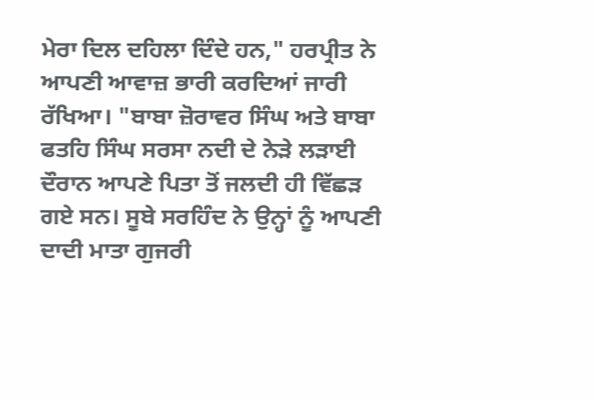ਮੇਰਾ ਦਿਲ ਦਹਿਲਾ ਦਿੰਦੇ ਹਨ," ਹਰਪ੍ਰੀਤ ਨੇ ਆਪਣੀ ਆਵਾਜ਼ ਭਾਰੀ ਕਰਦਿਆਂ ਜਾਰੀ ਰੱਖਿਆ। "ਬਾਬਾ ਜ਼ੋਰਾਵਰ ਸਿੰਘ ਅਤੇ ਬਾਬਾ ਫਤਹਿ ਸਿੰਘ ਸਰਸਾ ਨਦੀ ਦੇ ਨੇੜੇ ਲੜਾਈ ਦੌਰਾਨ ਆਪਣੇ ਪਿਤਾ ਤੋਂ ਜਲਦੀ ਹੀ ਵਿੱਛੜ ਗਏ ਸਨ। ਸੂਬੇ ਸਰਹਿੰਦ ਨੇ ਉਨ੍ਹਾਂ ਨੂੰ ਆਪਣੀ ਦਾਦੀ ਮਾਤਾ ਗੁਜਰੀ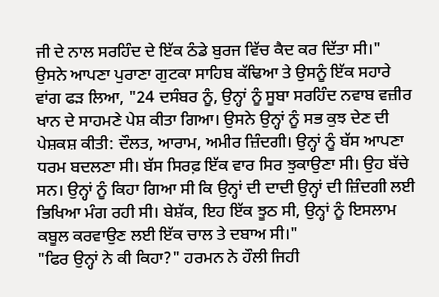ਜੀ ਦੇ ਨਾਲ ਸਰਹਿੰਦ ਦੇ ਇੱਕ ਠੰਡੇ ਬੁਰਜ ਵਿੱਚ ਕੈਦ ਕਰ ਦਿੱਤਾ ਸੀ।"
ਉਸਨੇ ਆਪਣਾ ਪੁਰਾਣਾ ਗੁਟਕਾ ਸਾਹਿਬ ਕੱਢਿਆ ਤੇ ਉਸਨੂੰ ਇੱਕ ਸਹਾਰੇ ਵਾਂਗ ਫੜ ਲਿਆ, "24 ਦਸੰਬਰ ਨੂੰ, ਉਨ੍ਹਾਂ ਨੂੰ ਸੂਬਾ ਸਰਹਿੰਦ ਨਵਾਬ ਵਜ਼ੀਰ ਖਾਨ ਦੇ ਸਾਹਮਣੇ ਪੇਸ਼ ਕੀਤਾ ਗਿਆ। ਉਸਨੇ ਉਨ੍ਹਾਂ ਨੂੰ ਸਭ ਕੁਝ ਦੇਣ ਦੀ ਪੇਸ਼ਕਸ਼ ਕੀਤੀ: ਦੌਲਤ, ਆਰਾਮ, ਅਮੀਰ ਜ਼ਿੰਦਗੀ। ਉਨ੍ਹਾਂ ਨੂੰ ਬੱਸ ਆਪਣਾ ਧਰਮ ਬਦਲਣਾ ਸੀ। ਬੱਸ ਸਿਰਫ਼ ਇੱਕ ਵਾਰ ਸਿਰ ਝੁਕਾਉਣਾ ਸੀ। ਉਹ ਬੱਚੇ ਸਨ। ਉਨ੍ਹਾਂ ਨੂੰ ਕਿਹਾ ਗਿਆ ਸੀ ਕਿ ਉਨ੍ਹਾਂ ਦੀ ਦਾਦੀ ਉਨ੍ਹਾਂ ਦੀ ਜ਼ਿੰਦਗੀ ਲਈ ਭਿਖਿਆ ਮੰਗ ਰਹੀ ਸੀ। ਬੇਸ਼ੱਕ, ਇਹ ਇੱਕ ਝੂਠ ਸੀ, ਉਨ੍ਹਾਂ ਨੂੰ ਇਸਲਾਮ ਕਬੂਲ ਕਰਵਾਉਣ ਲਈ ਇੱਕ ਚਾਲ ਤੇ ਦਬਾਅ ਸੀ।"
"ਫਿਰ ਉਨ੍ਹਾਂ ਨੇ ਕੀ ਕਿਹਾ?" ਹਰਮਨ ਨੇ ਹੌਲੀ ਜਿਹੀ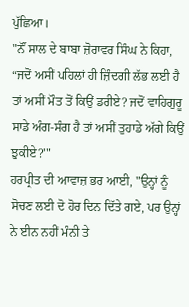ਪੁੱਛਿਆ।
"ਨੌਂ ਸਾਲ ਦੇ ਬਾਬਾ ਜ਼ੋਰਾਵਰ ਸਿੰਘ ਨੇ ਕਿਹਾ, “ਜਦੋਂ ਅਸੀਂ ਪਹਿਲਾਂ ਹੀ ਜ਼ਿੰਦਗੀ ਲੱਭ ਲਈ ਹੈ ਤਾਂ ਅਸੀਂ ਮੌਤ ਤੋਂ ਕਿਉਂ ਡਰੀਏ? ਜਦੋਂ ਵਾਹਿਗੁਰੂ ਸਾਡੇ ਅੰਗ-ਸੰਗ ਹੈ ਤਾਂ ਅਸੀਂ ਤੁਹਾਡੇ ਅੱਗੇ ਕਿਉਂ ਝੁਕੀਏ?'"
ਹਰਪ੍ਰੀਤ ਦੀ ਆਵਾਜ਼ ਭਰ ਆਈ, "ਉਨ੍ਹਾਂ ਨੂੰ ਸੋਚਣ ਲਈ ਦੋ ਹੋਰ ਦਿਨ ਦਿੱਤੇ ਗਏ, ਪਰ ਉਨ੍ਹਾਂ ਨੇ ਈਨ ਨਹੀਂ ਮੰਨੀ ਤੇ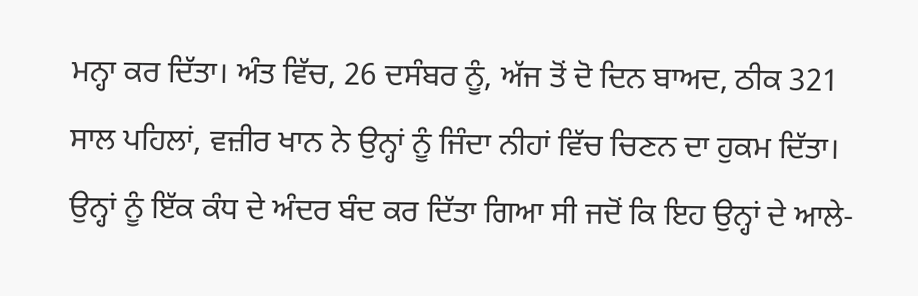ਮਨ੍ਹਾ ਕਰ ਦਿੱਤਾ। ਅੰਤ ਵਿੱਚ, 26 ਦਸੰਬਰ ਨੂੰ, ਅੱਜ ਤੋਂ ਦੋ ਦਿਨ ਬਾਅਦ, ਠੀਕ 321 ਸਾਲ ਪਹਿਲਾਂ, ਵਜ਼ੀਰ ਖਾਨ ਨੇ ਉਨ੍ਹਾਂ ਨੂੰ ਜਿੰਦਾ ਨੀਹਾਂ ਵਿੱਚ ਚਿਣਨ ਦਾ ਹੁਕਮ ਦਿੱਤਾ। ਉਨ੍ਹਾਂ ਨੂੰ ਇੱਕ ਕੰਧ ਦੇ ਅੰਦਰ ਬੰਦ ਕਰ ਦਿੱਤਾ ਗਿਆ ਸੀ ਜਦੋਂ ਕਿ ਇਹ ਉਨ੍ਹਾਂ ਦੇ ਆਲੇ-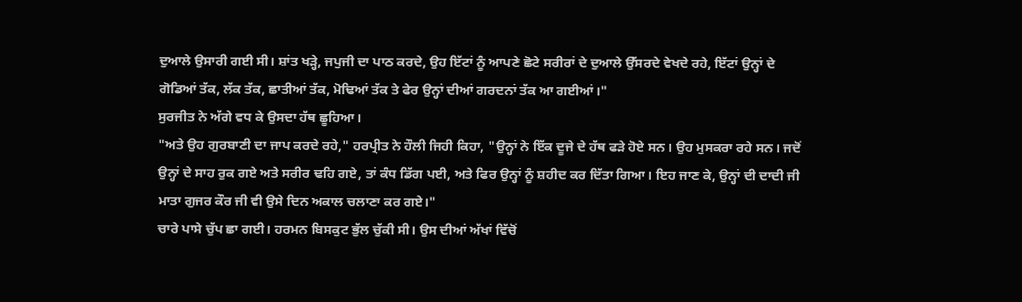ਦੁਆਲੇ ਉਸਾਰੀ ਗਈ ਸੀ। ਸ਼ਾਂਤ ਖੜ੍ਹੇ, ਜਪੁਜੀ ਦਾ ਪਾਠ ਕਰਦੇ, ਉਹ ਇੱਟਾਂ ਨੂੰ ਆਪਣੇ ਛੋਟੇ ਸਰੀਰਾਂ ਦੇ ਦੁਆਲੇ ਉੱਸਰਦੇ ਵੇਖਦੇ ਰਹੇ, ਇੱਟਾਂ ਉਨ੍ਹਾਂ ਦੇ ਗੋਡਿਆਂ ਤੱਕ, ਲੱਕ ਤੱਕ, ਛਾਤੀਆਂ ਤੱਕ, ਮੋਢਿਆਂ ਤੱਕ ਤੇ ਫੇਰ ਉਨ੍ਹਾਂ ਦੀਆਂ ਗਰਦਨਾਂ ਤੱਕ ਆ ਗਈਆਂ।"
ਸੁਰਜੀਤ ਨੇ ਅੱਗੇ ਵਧ ਕੇ ਉਸਦਾ ਹੱਥ ਛੂਹਿਆ।
"ਅਤੇ ਉਹ ਗੁਰਬਾਣੀ ਦਾ ਜਾਪ ਕਰਦੇ ਰਹੇ," ਹਰਪ੍ਰੀਤ ਨੇ ਹੌਲੀ ਜਿਹੀ ਕਿਹਾ, "ਉਨ੍ਹਾਂ ਨੇ ਇੱਕ ਦੂਜੇ ਦੇ ਹੱਥ ਫੜੇ ਹੋਏ ਸਨ। ਉਹ ਮੁਸਕਰਾ ਰਹੇ ਸਨ। ਜਦੋਂ ਉਨ੍ਹਾਂ ਦੇ ਸਾਹ ਰੁਕ ਗਏ ਅਤੇ ਸਰੀਰ ਢਹਿ ਗਏ, ਤਾਂ ਕੰਧ ਡਿੱਗ ਪਈ, ਅਤੇ ਫਿਰ ਉਨ੍ਹਾਂ ਨੂੰ ਸ਼ਹੀਦ ਕਰ ਦਿੱਤਾ ਗਿਆ। ਇਹ ਜਾਣ ਕੇ, ਉਨ੍ਹਾਂ ਦੀ ਦਾਦੀ ਜੀ ਮਾਤਾ ਗੁਜਰ ਕੌਰ ਜੀ ਵੀ ਉਸੇ ਦਿਨ ਅਕਾਲ ਚਲਾਣਾ ਕਰ ਗਏ।"
ਚਾਰੇ ਪਾਸੇ ਚੁੱਪ ਛਾ ਗਈ। ਹਰਮਨ ਬਿਸਕੁਟ ਭੁੱਲ ਚੁੱਕੀ ਸੀ। ਉਸ ਦੀਆਂ ਅੱਖਾਂ ਵਿੱਚੋਂ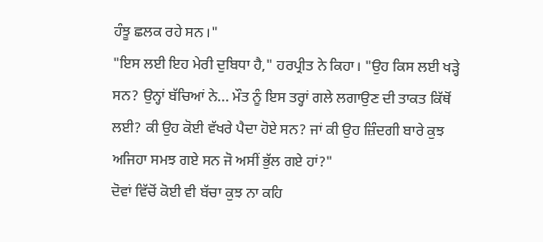ਹੰਝੂ ਛਲਕ ਰਹੇ ਸਨ।"
"ਇਸ ਲਈ ਇਹ ਮੇਰੀ ਦੁਬਿਧਾ ਹੈ," ਹਰਪ੍ਰੀਤ ਨੇ ਕਿਹਾ। "ਉਹ ਕਿਸ ਲਈ ਖੜ੍ਹੇ ਸਨ? ਉਨ੍ਹਾਂ ਬੱਚਿਆਂ ਨੇ... ਮੌਤ ਨੂੰ ਇਸ ਤਰ੍ਹਾਂ ਗਲੇ ਲਗਾਉਣ ਦੀ ਤਾਕਤ ਕਿੱਥੋਂ ਲਈ? ਕੀ ਉਹ ਕੋਈ ਵੱਖਰੇ ਪੈਦਾ ਹੋਏ ਸਨ? ਜਾਂ ਕੀ ਉਹ ਜ਼ਿੰਦਗੀ ਬਾਰੇ ਕੁਝ ਅਜਿਹਾ ਸਮਝ ਗਏ ਸਨ ਜੋ ਅਸੀਂ ਭੁੱਲ ਗਏ ਹਾਂ?"
ਦੋਵਾਂ ਵਿੱਚੋਂ ਕੋਈ ਵੀ ਬੱਚਾ ਕੁਝ ਨਾ ਕਹਿ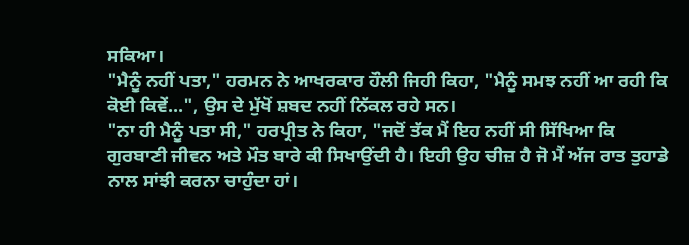ਸਕਿਆ।
"ਮੈਨੂੰ ਨਹੀਂ ਪਤਾ," ਹਰਮਨ ਨੇ ਆਖਰਕਾਰ ਹੌਲੀ ਜਿਹੀ ਕਿਹਾ, "ਮੈਨੂੰ ਸਮਝ ਨਹੀਂ ਆ ਰਹੀ ਕਿ ਕੋਈ ਕਿਵੇਂ...", ਉਸ ਦੇ ਮੁੱਖੋਂ ਸ਼ਬਦ ਨਹੀਂ ਨਿੱਕਲ ਰਹੇ ਸਨ।
"ਨਾ ਹੀ ਮੈਨੂੰ ਪਤਾ ਸੀ," ਹਰਪ੍ਰੀਤ ਨੇ ਕਿਹਾ, "ਜਦੋਂ ਤੱਕ ਮੈਂ ਇਹ ਨਹੀਂ ਸੀ ਸਿੱਖਿਆ ਕਿ ਗੁਰਬਾਣੀ ਜੀਵਨ ਅਤੇ ਮੌਤ ਬਾਰੇ ਕੀ ਸਿਖਾਉਂਦੀ ਹੈ। ਇਹੀ ਉਹ ਚੀਜ਼ ਹੈ ਜੋ ਮੈਂ ਅੱਜ ਰਾਤ ਤੁਹਾਡੇ ਨਾਲ ਸਾਂਝੀ ਕਰਨਾ ਚਾਹੁੰਦਾ ਹਾਂ।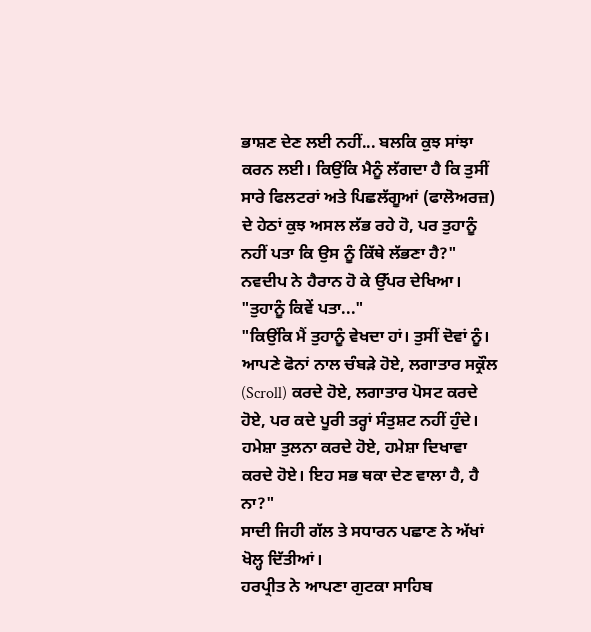ਭਾਸ਼ਣ ਦੇਣ ਲਈ ਨਹੀਂ... ਬਲਕਿ ਕੁਝ ਸਾਂਝਾ ਕਰਨ ਲਈ। ਕਿਉਂਕਿ ਮੈਨੂੰ ਲੱਗਦਾ ਹੈ ਕਿ ਤੁਸੀਂ ਸਾਰੇ ਫਿਲਟਰਾਂ ਅਤੇ ਪਿਛਲੱਗੂਆਂ (ਫਾਲੋਅਰਜ਼) ਦੇ ਹੇਠਾਂ ਕੁਝ ਅਸਲ ਲੱਭ ਰਹੇ ਹੋ, ਪਰ ਤੁਹਾਨੂੰ ਨਹੀਂ ਪਤਾ ਕਿ ਉਸ ਨੂੰ ਕਿੱਥੇ ਲੱਭਣਾ ਹੈ?"
ਨਵਦੀਪ ਨੇ ਹੈਰਾਨ ਹੋ ਕੇ ਉੱਪਰ ਦੇਖਿਆ। "ਤੁਹਾਨੂੰ ਕਿਵੇਂ ਪਤਾ..."
"ਕਿਉਂਕਿ ਮੈਂ ਤੁਹਾਨੂੰ ਵੇਖਦਾ ਹਾਂ। ਤੁਸੀਂ ਦੋਵਾਂ ਨੂੰ। ਆਪਣੇ ਫੋਨਾਂ ਨਾਲ ਚੰਬੜੇ ਹੋਏ, ਲਗਾਤਾਰ ਸਕ੍ਰੌਲ (Scroll) ਕਰਦੇ ਹੋਏ, ਲਗਾਤਾਰ ਪੋਸਟ ਕਰਦੇ ਹੋਏ, ਪਰ ਕਦੇ ਪੂਰੀ ਤਰ੍ਹਾਂ ਸੰਤੁਸ਼ਟ ਨਹੀਂ ਹੁੰਦੇ। ਹਮੇਸ਼ਾ ਤੁਲਨਾ ਕਰਦੇ ਹੋਏ, ਹਮੇਸ਼ਾ ਦਿਖਾਵਾ ਕਰਦੇ ਹੋਏ। ਇਹ ਸਭ ਥਕਾ ਦੇਣ ਵਾਲਾ ਹੈ, ਹੈ ਨਾ?"
ਸਾਦੀ ਜਿਹੀ ਗੱਲ ਤੇ ਸਧਾਰਨ ਪਛਾਣ ਨੇ ਅੱਖਾਂ ਖੋਲ੍ਹ ਦਿੱਤੀਆਂ।
ਹਰਪ੍ਰੀਤ ਨੇ ਆਪਣਾ ਗੁਟਕਾ ਸਾਹਿਬ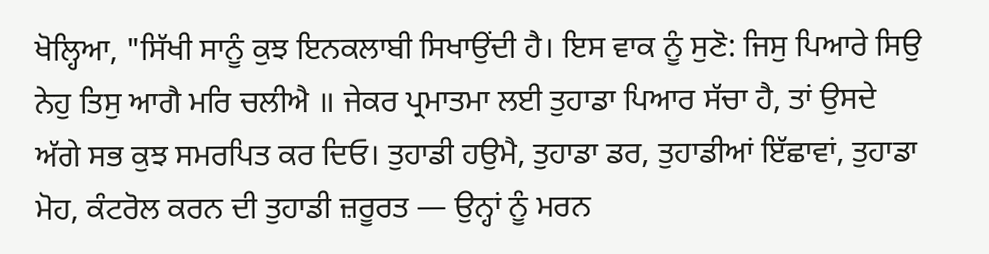ਖੋਲ੍ਹਿਆ, "ਸਿੱਖੀ ਸਾਨੂੰ ਕੁਝ ਇਨਕਲਾਬੀ ਸਿਖਾਉਂਦੀ ਹੈ। ਇਸ ਵਾਕ ਨੂੰ ਸੁਣੋ: ਜਿਸੁ ਪਿਆਰੇ ਸਿਉ ਨੇਹੁ ਤਿਸੁ ਆਗੈ ਮਰਿ ਚਲੀਐ ॥ ਜੇਕਰ ਪ੍ਰਮਾਤਮਾ ਲਈ ਤੁਹਾਡਾ ਪਿਆਰ ਸੱਚਾ ਹੈ, ਤਾਂ ਉਸਦੇ ਅੱਗੇ ਸਭ ਕੁਝ ਸਮਰਪਿਤ ਕਰ ਦਿਓ। ਤੁਹਾਡੀ ਹਉਮੈ, ਤੁਹਾਡਾ ਡਰ, ਤੁਹਾਡੀਆਂ ਇੱਛਾਵਾਂ, ਤੁਹਾਡਾ ਮੋਹ, ਕੰਟਰੋਲ ਕਰਨ ਦੀ ਤੁਹਾਡੀ ਜ਼ਰੂਰਤ — ਉਨ੍ਹਾਂ ਨੂੰ ਮਰਨ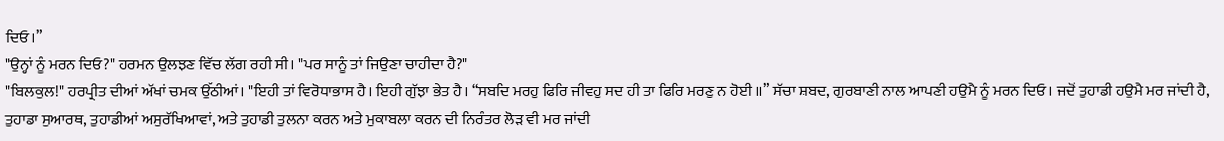ਦਿਓ।”
"ਉਨ੍ਹਾਂ ਨੂੰ ਮਰਨ ਦਿਓ?" ਹਰਮਨ ਉਲਝਣ ਵਿੱਚ ਲੱਗ ਰਹੀ ਸੀ। "ਪਰ ਸਾਨੂੰ ਤਾਂ ਜਿਉਣਾ ਚਾਹੀਦਾ ਹੈ?"
"ਬਿਲਕੁਲ!" ਹਰਪ੍ਰੀਤ ਦੀਆਂ ਅੱਖਾਂ ਚਮਕ ਉੱਠੀਆਂ। "ਇਹੀ ਤਾਂ ਵਿਰੋਧਾਭਾਸ ਹੈ। ਇਹੀ ਗੁੱਝਾ ਭੇਤ ਹੈ। “ਸਬਦਿ ਮਰਹੁ ਫਿਰਿ ਜੀਵਹੁ ਸਦ ਹੀ ਤਾ ਫਿਰਿ ਮਰਣੁ ਨ ਹੋਈ ॥” ਸੱਚਾ ਸ਼ਬਦ, ਗੁਰਬਾਣੀ ਨਾਲ ਆਪਣੀ ਹਉਮੈ ਨੂੰ ਮਰਨ ਦਿਓ। ਜਦੋਂ ਤੁਹਾਡੀ ਹਉਮੈ ਮਰ ਜਾਂਦੀ ਹੈ, ਤੁਹਾਡਾ ਸੁਆਰਥ, ਤੁਹਾਡੀਆਂ ਅਸੁਰੱਖਿਆਵਾਂ, ਅਤੇ ਤੁਹਾਡੀ ਤੁਲਨਾ ਕਰਨ ਅਤੇ ਮੁਕਾਬਲਾ ਕਰਨ ਦੀ ਨਿਰੰਤਰ ਲੋੜ ਵੀ ਮਰ ਜਾਂਦੀ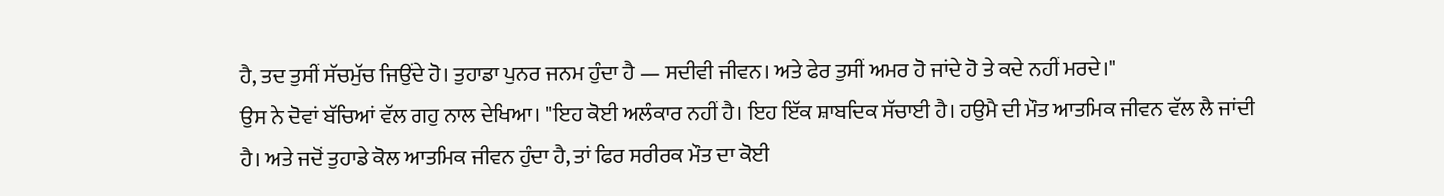ਹੈ, ਤਦ ਤੁਸੀਂ ਸੱਚਮੁੱਚ ਜਿਉਂਦੇ ਹੋ। ਤੁਹਾਡਾ ਪੁਨਰ ਜਨਮ ਹੁੰਦਾ ਹੈ — ਸਦੀਵੀ ਜੀਵਨ। ਅਤੇ ਫੇਰ ਤੁਸੀਂ ਅਮਰ ਹੋ ਜਾਂਦੇ ਹੋ ਤੇ ਕਦੇ ਨਹੀਂ ਮਰਦੇ।"
ਉਸ ਨੇ ਦੋਵਾਂ ਬੱਚਿਆਂ ਵੱਲ ਗਹੁ ਨਾਲ ਦੇਖਿਆ। "ਇਹ ਕੋਈ ਅਲੰਕਾਰ ਨਹੀਂ ਹੈ। ਇਹ ਇੱਕ ਸ਼ਾਬਦਿਕ ਸੱਚਾਈ ਹੈ। ਹਉਮੈ ਦੀ ਮੌਤ ਆਤਮਿਕ ਜੀਵਨ ਵੱਲ ਲੈ ਜਾਂਦੀ ਹੈ। ਅਤੇ ਜਦੋਂ ਤੁਹਾਡੇ ਕੋਲ ਆਤਮਿਕ ਜੀਵਨ ਹੁੰਦਾ ਹੈ, ਤਾਂ ਫਿਰ ਸਰੀਰਕ ਮੌਤ ਦਾ ਕੋਈ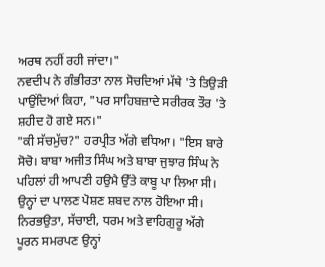ਅਰਥ ਨਹੀਂ ਰਹੀ ਜਾਂਦਾ।"
ਨਵਦੀਪ ਨੇ ਗੰਭੀਰਤਾ ਨਾਲ ਸੋਚਦਿਆਂ ਮੱਥੇ 'ਤੇ ਤਿਉੜੀ ਪਾਉਂਦਿਆਂ ਕਿਹਾ, "ਪਰ ਸਾਹਿਬਜ਼ਾਦੇ ਸਰੀਰਕ ਤੌਰ 'ਤੇ ਸ਼ਹੀਦ ਹੋ ਗਏ ਸਨ।"
"ਕੀ ਸੱਚਮੁੱਚ?" ਹਰਪ੍ਰੀਤ ਅੱਗੇ ਵਧਿਆ। "ਇਸ ਬਾਰੇ ਸੋਚੋ। ਬਾਬਾ ਅਜੀਤ ਸਿੰਘ ਅਤੇ ਬਾਬਾ ਜੁਝਾਰ ਸਿੰਘ ਨੇ ਪਹਿਲਾਂ ਹੀ ਆਪਣੀ ਹਉਮੈ ਉੱਤੇ ਕਾਬੂ ਪਾ ਲਿਆ ਸੀ। ਉਨ੍ਹਾਂ ਦਾ ਪਾਲਣ ਪੋਸ਼ਣ ਸ਼ਬਦ ਨਾਲ ਹੋਇਆ ਸੀ। ਨਿਰਭਉਤਾ, ਸੱਚਾਈ, ਧਰਮ ਅਤੇ ਵਾਹਿਗੁਰੂ ਅੱਗੇ ਪੂਰਨ ਸਮਰਪਣ ਉਨ੍ਹਾਂ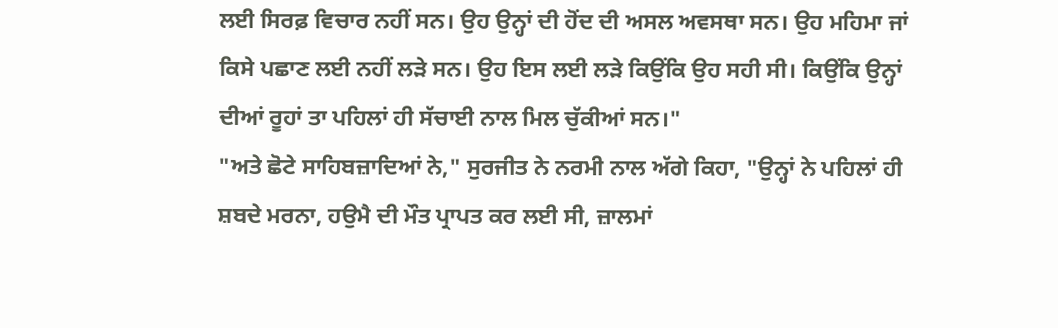ਲਈ ਸਿਰਫ਼ ਵਿਚਾਰ ਨਹੀਂ ਸਨ। ਉਹ ਉਨ੍ਹਾਂ ਦੀ ਹੋਂਦ ਦੀ ਅਸਲ ਅਵਸਥਾ ਸਨ। ਉਹ ਮਹਿਮਾ ਜਾਂ ਕਿਸੇ ਪਛਾਣ ਲਈ ਨਹੀਂ ਲੜੇ ਸਨ। ਉਹ ਇਸ ਲਈ ਲੜੇ ਕਿਉਂਕਿ ਉਹ ਸਹੀ ਸੀ। ਕਿਉਂਕਿ ਉਨ੍ਹਾਂ ਦੀਆਂ ਰੂਹਾਂ ਤਾ ਪਹਿਲਾਂ ਹੀ ਸੱਚਾਈ ਨਾਲ ਮਿਲ ਚੁੱਕੀਆਂ ਸਨ।"
"ਅਤੇ ਛੋਟੇ ਸਾਹਿਬਜ਼ਾਦਿਆਂ ਨੇ," ਸੁਰਜੀਤ ਨੇ ਨਰਮੀ ਨਾਲ ਅੱਗੇ ਕਿਹਾ, "ਉਨ੍ਹਾਂ ਨੇ ਪਹਿਲਾਂ ਹੀ ਸ਼ਬਦੇ ਮਰਨਾ, ਹਉਮੈ ਦੀ ਮੌਤ ਪ੍ਰਾਪਤ ਕਰ ਲਈ ਸੀ, ਜ਼ਾਲਮਾਂ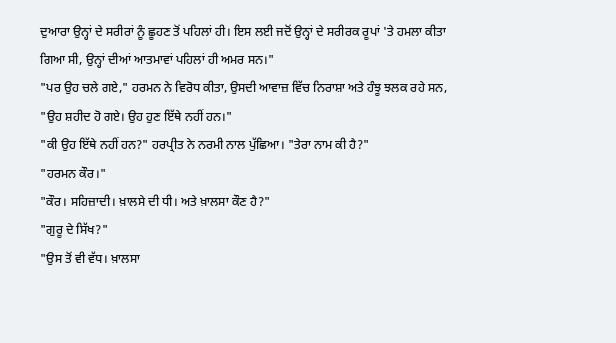ਦੁਆਰਾ ਉਨ੍ਹਾਂ ਦੇ ਸਰੀਰਾਂ ਨੂੰ ਛੂਹਣ ਤੋਂ ਪਹਿਲਾਂ ਹੀ। ਇਸ ਲਈ ਜਦੋਂ ਉਨ੍ਹਾਂ ਦੇ ਸਰੀਰਕ ਰੂਪਾਂ 'ਤੇ ਹਮਲਾ ਕੀਤਾ ਗਿਆ ਸੀ, ਉਨ੍ਹਾਂ ਦੀਆਂ ਆਤਮਾਵਾਂ ਪਹਿਲਾਂ ਹੀ ਅਮਰ ਸਨ।"
"ਪਰ ਉਹ ਚਲੇ ਗਏ," ਹਰਮਨ ਨੇ ਵਿਰੋਧ ਕੀਤਾ, ਉਸਦੀ ਆਵਾਜ਼ ਵਿੱਚ ਨਿਰਾਸ਼ਾ ਅਤੇ ਹੰਝੂ ਝਲਕ ਰਹੇ ਸਨ, "ਉਹ ਸ਼ਹੀਦ ਹੋ ਗਏ। ਉਹ ਹੁਣ ਇੱਥੇ ਨਹੀਂ ਹਨ।"
"ਕੀ ਉਹ ਇੱਥੇ ਨਹੀਂ ਹਨ?" ਹਰਪ੍ਰੀਤ ਨੇ ਨਰਮੀ ਨਾਲ ਪੁੱਛਿਆ। "ਤੇਰਾ ਨਾਮ ਕੀ ਹੈ?"
"ਹਰਮਨ ਕੌਰ।"
"ਕੌਰ। ਸਹਿਜ਼ਾਦੀ। ਖ਼ਾਲਸੇ ਦੀ ਧੀ। ਅਤੇ ਖ਼ਾਲਸਾ ਕੌਣ ਹੈ?"
"ਗੁਰੂ ਦੇ ਸਿੱਖ?"
"ਉਸ ਤੋਂ ਵੀ ਵੱਧ। ਖ਼ਾਲਸਾ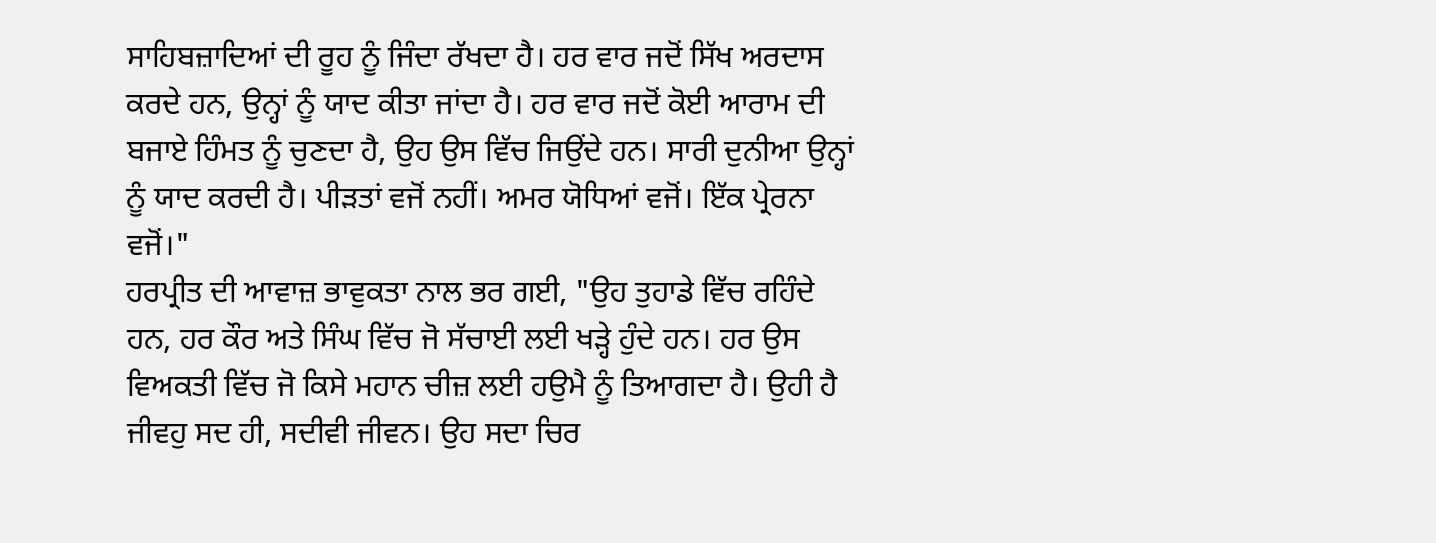ਸਾਹਿਬਜ਼ਾਦਿਆਂ ਦੀ ਰੂਹ ਨੂੰ ਜਿੰਦਾ ਰੱਖਦਾ ਹੈ। ਹਰ ਵਾਰ ਜਦੋਂ ਸਿੱਖ ਅਰਦਾਸ ਕਰਦੇ ਹਨ, ਉਨ੍ਹਾਂ ਨੂੰ ਯਾਦ ਕੀਤਾ ਜਾਂਦਾ ਹੈ। ਹਰ ਵਾਰ ਜਦੋਂ ਕੋਈ ਆਰਾਮ ਦੀ ਬਜਾਏ ਹਿੰਮਤ ਨੂੰ ਚੁਣਦਾ ਹੈ, ਉਹ ਉਸ ਵਿੱਚ ਜਿਉਂਦੇ ਹਨ। ਸਾਰੀ ਦੁਨੀਆ ਉਨ੍ਹਾਂ ਨੂੰ ਯਾਦ ਕਰਦੀ ਹੈ। ਪੀੜਤਾਂ ਵਜੋਂ ਨਹੀਂ। ਅਮਰ ਯੋਧਿਆਂ ਵਜੋਂ। ਇੱਕ ਪ੍ਰੇਰਨਾ ਵਜੋਂ।"
ਹਰਪ੍ਰੀਤ ਦੀ ਆਵਾਜ਼ ਭਾਵੁਕਤਾ ਨਾਲ ਭਰ ਗਈ, "ਉਹ ਤੁਹਾਡੇ ਵਿੱਚ ਰਹਿੰਦੇ ਹਨ, ਹਰ ਕੌਰ ਅਤੇ ਸਿੰਘ ਵਿੱਚ ਜੋ ਸੱਚਾਈ ਲਈ ਖੜ੍ਹੇ ਹੁੰਦੇ ਹਨ। ਹਰ ਉਸ ਵਿਅਕਤੀ ਵਿੱਚ ਜੋ ਕਿਸੇ ਮਹਾਨ ਚੀਜ਼ ਲਈ ਹਉਮੈ ਨੂੰ ਤਿਆਗਦਾ ਹੈ। ਉਹੀ ਹੈ ਜੀਵਹੁ ਸਦ ਹੀ, ਸਦੀਵੀ ਜੀਵਨ। ਉਹ ਸਦਾ ਚਿਰ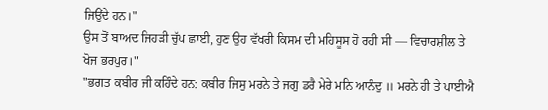ਜਿਉਂਦੇ ਹਨ।"
ਉਸ ਤੋਂ ਬਾਅਦ ਜਿਹੜੀ ਚੁੱਪ ਛਾਈ, ਹੁਣ ਉਹ ਵੱਖਰੀ ਕਿਸਮ ਦੀ ਮਹਿਸੂਸ ਹੋ ਰਹੀ ਸੀ — ਵਿਚਾਰਸ਼ੀਲ ਤੇ ਖੋਜ ਭਰਪੁਰ।"
"ਭਗਤ ਕਬੀਰ ਜੀ ਕਹਿੰਦੇ ਹਨ: ਕਬੀਰ ਜਿਸੁ ਮਰਨੇ ਤੇ ਜਗੁ ਡਰੈ ਮੇਰੇ ਮਨਿ ਆਨੰਦੁ ॥ ਮਰਨੇ ਹੀ ਤੇ ਪਾਈਐ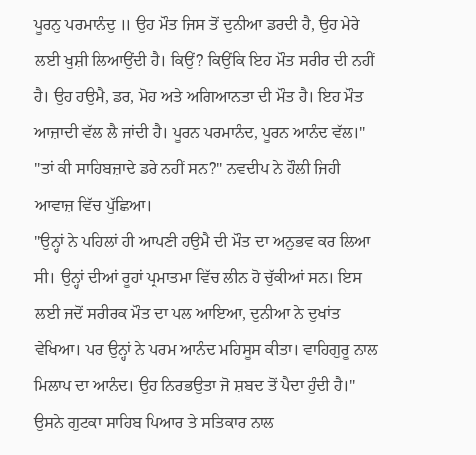ਪੂਰਨੁ ਪਰਮਾਨੰਦੁ ॥ ਉਹ ਮੌਤ ਜਿਸ ਤੋਂ ਦੁਨੀਆ ਡਰਦੀ ਹੈ, ਉਹ ਮੇਰੇ ਲਈ ਖੁਸ਼ੀ ਲਿਆਉਂਦੀ ਹੈ। ਕਿਉਂ? ਕਿਉਂਕਿ ਇਹ ਮੌਤ ਸਰੀਰ ਦੀ ਨਹੀਂ ਹੈ। ਉਹ ਹਉਮੈ, ਡਰ, ਮੋਹ ਅਤੇ ਅਗਿਆਨਤਾ ਦੀ ਮੌਤ ਹੈ। ਇਹ ਮੌਤ ਆਜ਼ਾਦੀ ਵੱਲ ਲੈ ਜਾਂਦੀ ਹੈ। ਪੂਰਨ ਪਰਮਾਨੰਦ, ਪੂਰਨ ਆਨੰਦ ਵੱਲ।"
"ਤਾਂ ਕੀ ਸਾਹਿਬਜ਼ਾਦੇ ਡਰੇ ਨਹੀਂ ਸਨ?" ਨਵਦੀਪ ਨੇ ਹੌਲੀ ਜਿਹੀ ਆਵਾਜ਼ ਵਿੱਚ ਪੁੱਛਿਆ।
"ਉਨ੍ਹਾਂ ਨੇ ਪਹਿਲਾਂ ਹੀ ਆਪਣੀ ਹਉਮੈ ਦੀ ਮੌਤ ਦਾ ਅਨੁਭਵ ਕਰ ਲਿਆ ਸੀ। ਉਨ੍ਹਾਂ ਦੀਆਂ ਰੂਹਾਂ ਪ੍ਰਮਾਤਮਾ ਵਿੱਚ ਲੀਨ ਹੋ ਚੁੱਕੀਆਂ ਸਨ। ਇਸ ਲਈ ਜਦੋਂ ਸਰੀਰਕ ਮੌਤ ਦਾ ਪਲ ਆਇਆ, ਦੁਨੀਆ ਨੇ ਦੁਖਾਂਤ ਵੇਖਿਆ। ਪਰ ਉਨ੍ਹਾਂ ਨੇ ਪਰਮ ਆਨੰਦ ਮਹਿਸੂਸ ਕੀਤਾ। ਵਾਹਿਗੁਰੂ ਨਾਲ ਮਿਲਾਪ ਦਾ ਆਨੰਦ। ਉਹ ਨਿਰਭਉਤਾ ਜੋ ਸ਼ਬਦ ਤੋਂ ਪੈਦਾ ਹੁੰਦੀ ਹੈ।"
ਉਸਨੇ ਗੁਟਕਾ ਸਾਹਿਬ ਪਿਆਰ ਤੇ ਸਤਿਕਾਰ ਨਾਲ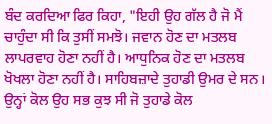ਬੰਦ ਕਰਦਿਆ ਫਿਰ ਕਿਹਾ, "ਇਹੀ ਉਹ ਗੱਲ ਹੈ ਜੋ ਮੈਂ ਚਾਹੁੰਦਾ ਸੀ ਕਿ ਤੁਸੀਂ ਸਮਝੋ। ਜਵਾਨ ਹੋਣ ਦਾ ਮਤਲਬ ਲਾਪਰਵਾਹ ਹੋਣਾ ਨਹੀਂ ਹੈ। ਆਧੁਨਿਕ ਹੋਣ ਦਾ ਮਤਲਬ ਖੋਖਲਾ ਹੋਣਾ ਨਹੀਂ ਹੈ। ਸਾਹਿਬਜ਼ਾਦੇ ਤੁਹਾਡੀ ਉਮਰ ਦੇ ਸਨ। ਉਨ੍ਹਾਂ ਕੋਲ ਉਹ ਸਭ ਕੁਝ ਸੀ ਜੋ ਤੁਹਾਡੇ ਕੋਲ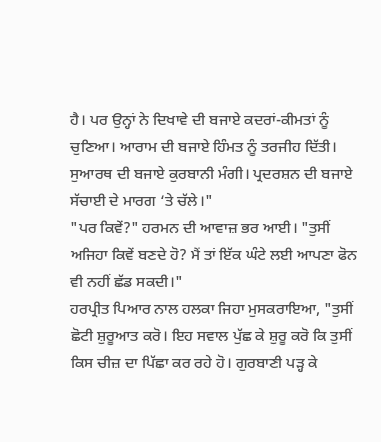ਹੈ। ਪਰ ਉਨ੍ਹਾਂ ਨੇ ਦਿਖਾਵੇ ਦੀ ਬਜਾਏ ਕਦਰਾਂ-ਕੀਮਤਾਂ ਨੂੰ ਚੁਣਿਆ। ਆਰਾਮ ਦੀ ਬਜਾਏ ਹਿੰਮਤ ਨੂੰ ਤਰਜੀਹ ਦਿੱਤੀ। ਸੁਆਰਥ ਦੀ ਬਜਾਏ ਕੁਰਬਾਨੀ ਮੰਗੀ। ਪ੍ਰਦਰਸ਼ਨ ਦੀ ਬਜਾਏ ਸੱਚਾਈ ਦੇ ਮਾਰਗ ‘ਤੇ ਚੱਲੇ।"
"ਪਰ ਕਿਵੇਂ?" ਹਰਮਨ ਦੀ ਆਵਾਜ਼ ਭਰ ਆਈ। "ਤੁਸੀਂ ਅਜਿਹਾ ਕਿਵੇਂ ਬਣਦੇ ਹੋ? ਮੈਂ ਤਾਂ ਇੱਕ ਘੰਟੇ ਲਈ ਆਪਣਾ ਫੋਨ ਵੀ ਨਹੀਂ ਛੱਡ ਸਕਦੀ।"
ਹਰਪ੍ਰੀਤ ਪਿਆਰ ਨਾਲ ਹਲਕਾ ਜਿਹਾ ਮੁਸਕਰਾਇਆ, "ਤੁਸੀਂ ਛੋਟੀ ਸ਼ੁਰੂਆਤ ਕਰੋ। ਇਹ ਸਵਾਲ ਪੁੱਛ ਕੇ ਸ਼ੁਰੂ ਕਰੋ ਕਿ ਤੁਸੀਂ ਕਿਸ ਚੀਜ਼ ਦਾ ਪਿੱਛਾ ਕਰ ਰਹੇ ਹੋ। ਗੁਰਬਾਣੀ ਪੜ੍ਹ ਕੇ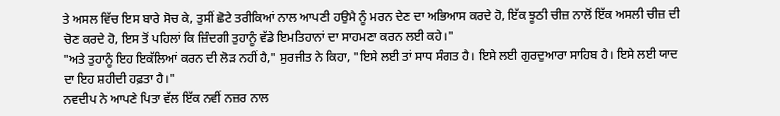ਤੇ ਅਸਲ ਵਿੱਚ ਇਸ ਬਾਰੇ ਸੋਚ ਕੇ, ਤੁਸੀਂ ਛੋਟੇ ਤਰੀਕਿਆਂ ਨਾਲ ਆਪਣੀ ਹਉਮੈ ਨੂੰ ਮਰਨ ਦੇਣ ਦਾ ਅਭਿਆਸ ਕਰਦੇ ਹੋ, ਇੱਕ ਝੂਠੀ ਚੀਜ਼ ਨਾਲੋਂ ਇੱਕ ਅਸਲੀ ਚੀਜ਼ ਦੀ ਚੋਣ ਕਰਦੇ ਹੋ, ਇਸ ਤੋਂ ਪਹਿਲਾਂ ਕਿ ਜ਼ਿੰਦਗੀ ਤੁਹਾਨੂੰ ਵੱਡੇ ਇਮਤਿਹਾਨਾਂ ਦਾ ਸਾਹਮਣਾ ਕਰਨ ਲਈ ਕਹੇ।"
"ਅਤੇ ਤੁਹਾਨੂੰ ਇਹ ਇਕੱਲਿਆਂ ਕਰਨ ਦੀ ਲੋੜ ਨਹੀਂ ਹੈ," ਸੁਰਜੀਤ ਨੇ ਕਿਹਾ, "ਇਸੇ ਲਈ ਤਾਂ ਸਾਧ ਸੰਗਤ ਹੈ। ਇਸੇ ਲਈ ਗੁਰਦੁਆਰਾ ਸਾਹਿਬ ਹੈ। ਇਸੇ ਲਈ ਯਾਦ ਦਾ ਇਹ ਸ਼ਹੀਦੀ ਹਫ਼ਤਾ ਹੈ।"
ਨਵਦੀਪ ਨੇ ਆਪਣੇ ਪਿਤਾ ਵੱਲ ਇੱਕ ਨਵੀਂ ਨਜ਼ਰ ਨਾਲ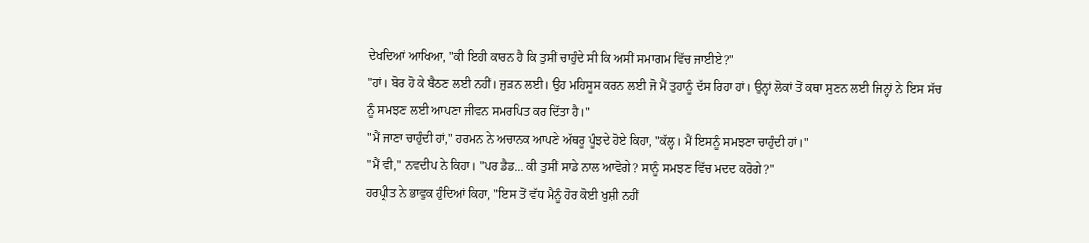ਦੇਖਦਿਆਂ ਆਖਿਆ, "ਕੀ ਇਹੀ ਕਾਰਨ ਹੈ ਕਿ ਤੁਸੀਂ ਚਾਹੁੰਦੇ ਸੀ ਕਿ ਅਸੀਂ ਸਮਾਗਮ ਵਿੱਚ ਜਾਈਏ?"
"ਹਾਂ। ਬੋਰ ਹੋ ਕੇ ਬੈਠਣ ਲਈ ਨਹੀਂ। ਜੁੜਨ ਲਈ। ਉਹ ਮਹਿਸੂਸ ਕਰਨ ਲਈ ਜੋ ਮੈਂ ਤੁਹਾਨੂੰ ਦੱਸ ਰਿਹਾ ਹਾਂ। ਉਨ੍ਹਾਂ ਲੋਕਾਂ ਤੋਂ ਕਥਾ ਸੁਣਨ ਲਈ ਜਿਨ੍ਹਾਂ ਨੇ ਇਸ ਸੱਚ ਨੂੰ ਸਮਝਣ ਲਈ ਆਪਣਾ ਜੀਵਨ ਸਮਰਪਿਤ ਕਰ ਦਿੱਤਾ ਹੈ।"
"ਮੈਂ ਜਾਣਾ ਚਾਹੁੰਦੀ ਹਾਂ," ਹਰਮਨ ਨੇ ਅਚਾਨਕ ਆਪਣੇ ਅੱਥਰੂ ਪੂੰਝਦੇ ਹੋਏ ਕਿਹਾ, "ਕੱਲ੍ਹ। ਮੈਂ ਇਸਨੂੰ ਸਮਝਣਾ ਚਾਹੁੰਦੀ ਹਾਂ।"
"ਮੈਂ ਵੀ," ਨਵਦੀਪ ਨੇ ਕਿਹਾ। "ਪਰ ਡੈਡ... ਕੀ ਤੁਸੀਂ ਸਾਡੇ ਨਾਲ ਆਵੋਗੇ? ਸਾਨੂੰ ਸਮਝਣ ਵਿੱਚ ਮਦਦ ਕਰੋਗੇ?"
ਹਰਪ੍ਰੀਤ ਨੇ ਭਾਵੁਕ ਹੁੰਦਿਆਂ ਕਿਹਾ, "ਇਸ ਤੋਂ ਵੱਧ ਮੈਨੂੰ ਹੋਰ ਕੋਈ ਖੁਸ਼ੀ ਨਹੀਂ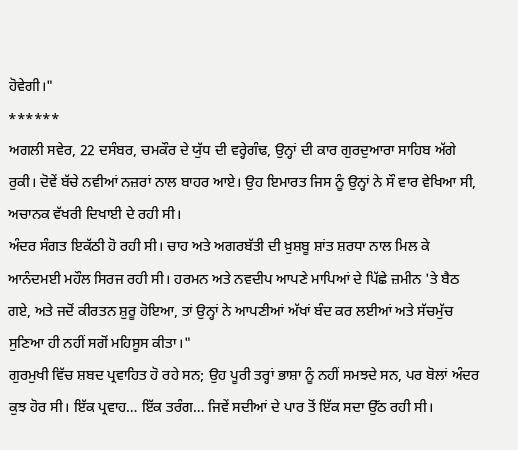ਹੋਵੇਗੀ।"
******
ਅਗਲੀ ਸਵੇਰ, 22 ਦਸੰਬਰ, ਚਮਕੌਰ ਦੇ ਯੁੱਧ ਦੀ ਵਰ੍ਹੇਗੰਢ, ਉਨ੍ਹਾਂ ਦੀ ਕਾਰ ਗੁਰਦੁਆਰਾ ਸਾਹਿਬ ਅੱਗੇ ਰੁਕੀ। ਦੋਵੇਂ ਬੱਚੇ ਨਵੀਆਂ ਨਜ਼ਰਾਂ ਨਾਲ ਬਾਹਰ ਆਏ। ਉਹ ਇਮਾਰਤ ਜਿਸ ਨੂੰ ਉਨ੍ਹਾਂ ਨੇ ਸੌ ਵਾਰ ਵੇਖਿਆ ਸੀ, ਅਚਾਨਕ ਵੱਖਰੀ ਦਿਖਾਈ ਦੇ ਰਹੀ ਸੀ।
ਅੰਦਰ ਸੰਗਤ ਇਕੱਠੀ ਹੋ ਰਹੀ ਸੀ। ਚਾਹ ਅਤੇ ਅਗਰਬੱਤੀ ਦੀ ਖ਼ੁਸ਼ਬੂ ਸ਼ਾਂਤ ਸ਼ਰਧਾ ਨਾਲ ਮਿਲ ਕੇ ਆਨੰਦਮਈ ਮਹੌਲ ਸਿਰਜ ਰਹੀ ਸੀ। ਹਰਮਨ ਅਤੇ ਨਵਦੀਪ ਆਪਣੇ ਮਾਪਿਆਂ ਦੇ ਪਿੱਛੇ ਜ਼ਮੀਨ 'ਤੇ ਬੈਠ ਗਏ, ਅਤੇ ਜਦੋਂ ਕੀਰਤਨ ਸ਼ੁਰੂ ਹੋਇਆ, ਤਾਂ ਉਨ੍ਹਾਂ ਨੇ ਆਪਣੀਆਂ ਅੱਖਾਂ ਬੰਦ ਕਰ ਲਈਆਂ ਅਤੇ ਸੱਚਮੁੱਚ ਸੁਣਿਆ ਹੀ ਨਹੀਂ ਸਗੋਂ ਮਹਿਸੂਸ ਕੀਤਾ।"
ਗੁਰਮੁਖੀ ਵਿੱਚ ਸ਼ਬਦ ਪ੍ਰਵਾਹਿਤ ਹੋ ਰਹੇ ਸਨ; ਉਹ ਪੂਰੀ ਤਰ੍ਹਾਂ ਭਾਸ਼ਾ ਨੂੰ ਨਹੀਂ ਸਮਝਦੇ ਸਨ, ਪਰ ਬੋਲਾਂ ਅੰਦਰ ਕੁਝ ਹੋਰ ਸੀ। ਇੱਕ ਪ੍ਰਵਾਹ… ਇੱਕ ਤਰੰਗ… ਜਿਵੇਂ ਸਦੀਆਂ ਦੇ ਪਾਰ ਤੋਂ ਇੱਕ ਸਦਾ ਉੱਠ ਰਹੀ ਸੀ।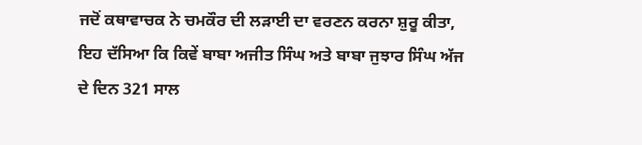ਜਦੋਂ ਕਥਾਵਾਚਕ ਨੇ ਚਮਕੌਰ ਦੀ ਲੜਾਈ ਦਾ ਵਰਣਨ ਕਰਨਾ ਸ਼ੁਰੂ ਕੀਤਾ, ਇਹ ਦੱਸਿਆ ਕਿ ਕਿਵੇਂ ਬਾਬਾ ਅਜੀਤ ਸਿੰਘ ਅਤੇ ਬਾਬਾ ਜੁਝਾਰ ਸਿੰਘ ਅੱਜ ਦੇ ਦਿਨ 321 ਸਾਲ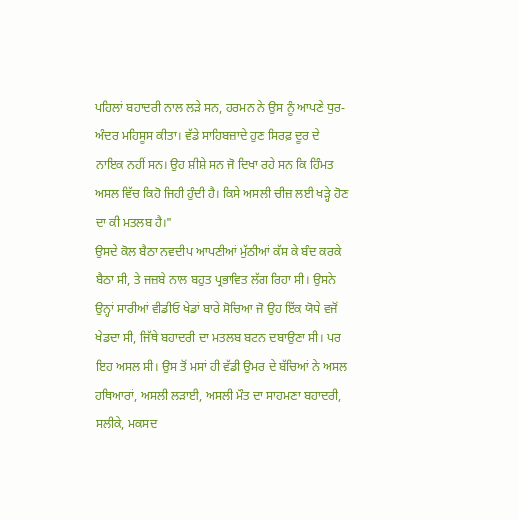ਪਹਿਲਾਂ ਬਹਾਦਰੀ ਨਾਲ ਲੜੇ ਸਨ, ਹਰਮਨ ਨੇ ਉਸ ਨੂੰ ਆਪਣੇ ਧੁਰ-ਅੰਦਰ ਮਹਿਸੂਸ ਕੀਤਾ। ਵੱਡੇ ਸਾਹਿਬਜ਼ਾਦੇ ਹੁਣ ਸਿਰਫ਼ ਦੂਰ ਦੇ ਨਾਇਕ ਨਹੀਂ ਸਨ। ਉਹ ਸ਼ੀਸ਼ੇ ਸਨ ਜੋ ਦਿਖਾ ਰਹੇ ਸਨ ਕਿ ਹਿੰਮਤ ਅਸਲ ਵਿੱਚ ਕਿਹੋ ਜਿਹੀ ਹੁੰਦੀ ਹੈ। ਕਿਸੇ ਅਸਲੀ ਚੀਜ਼ ਲਈ ਖੜ੍ਹੇ ਹੋਣ ਦਾ ਕੀ ਮਤਲਬ ਹੈ।"
ਉਸਦੇ ਕੋਲ ਬੈਠਾ ਨਵਦੀਪ ਆਪਣੀਆਂ ਮੁੱਠੀਆਂ ਕੱਸ ਕੇ ਬੰਦ ਕਰਕੇ ਬੈਠਾ ਸੀ, ਤੇ ਜਜ਼ਬੇ ਨਾਲ ਬਹੁਤ ਪ੍ਰਭਾਵਿਤ ਲੱਗ ਰਿਹਾ ਸੀ। ਉਸਨੇ ਉਨ੍ਹਾਂ ਸਾਰੀਆਂ ਵੀਡੀਓ ਖੇਡਾਂ ਬਾਰੇ ਸੋਚਿਆ ਜੋ ਉਹ ਇੱਕ ਯੋਧੇ ਵਜੋਂ ਖੇਡਦਾ ਸੀ, ਜਿੱਥੇ ਬਹਾਦਰੀ ਦਾ ਮਤਲਬ ਬਟਨ ਦਬਾਉਣਾ ਸੀ। ਪਰ ਇਹ ਅਸਲ ਸੀ। ਉਸ ਤੋਂ ਮਸਾਂ ਹੀ ਵੱਡੀ ਉਮਰ ਦੇ ਬੱਚਿਆਂ ਨੇ ਅਸਲ ਹਥਿਆਰਾਂ, ਅਸਲੀ ਲੜਾਈ, ਅਸਲੀ ਮੌਤ ਦਾ ਸਾਹਮਣਾ ਬਹਾਦਰੀ, ਸਲੀਕੇ, ਮਕਸਦ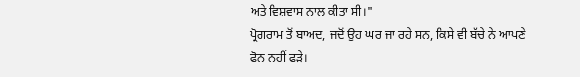ਅਤੇ ਵਿਸ਼ਵਾਸ ਨਾਲ ਕੀਤਾ ਸੀ।"
ਪ੍ਰੋਗਰਾਮ ਤੋਂ ਬਾਅਦ, ਜਦੋਂ ਉਹ ਘਰ ਜਾ ਰਹੇ ਸਨ, ਕਿਸੇ ਵੀ ਬੱਚੇ ਨੇ ਆਪਣੇ ਫੋਨ ਨਹੀਂ ਫੜੇ।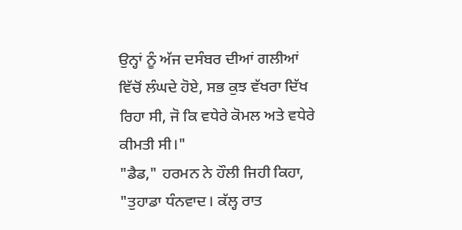ਉਨ੍ਹਾਂ ਨੂੰ ਅੱਜ ਦਸੰਬਰ ਦੀਆਂ ਗਲੀਆਂ ਵਿੱਚੋਂ ਲੰਘਦੇ ਹੋਏ, ਸਭ ਕੁਝ ਵੱਖਰਾ ਦਿੱਖ ਰਿਹਾ ਸੀ, ਜੋ ਕਿ ਵਧੇਰੇ ਕੋਮਲ ਅਤੇ ਵਧੇਰੇ ਕੀਮਤੀ ਸੀ।"
"ਡੈਡ," ਹਰਮਨ ਨੇ ਹੌਲੀ ਜਿਹੀ ਕਿਹਾ, "ਤੁਹਾਡਾ ਧੰਨਵਾਦ। ਕੱਲ੍ਹ ਰਾਤ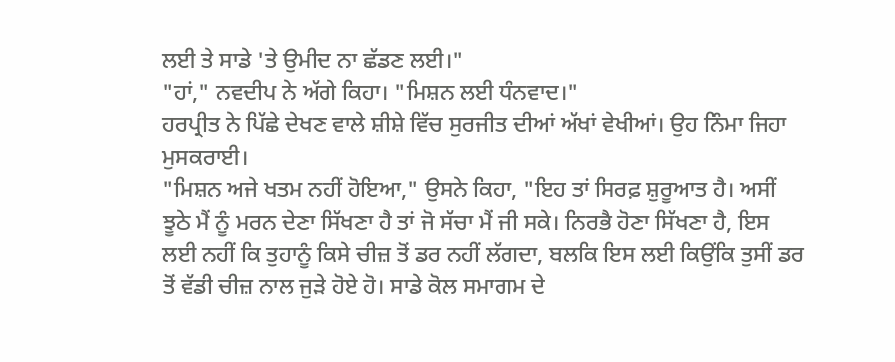ਲਈ ਤੇ ਸਾਡੇ 'ਤੇ ਉਮੀਦ ਨਾ ਛੱਡਣ ਲਈ।"
"ਹਾਂ," ਨਵਦੀਪ ਨੇ ਅੱਗੇ ਕਿਹਾ। "ਮਿਸ਼ਨ ਲਈ ਧੰਨਵਾਦ।"
ਹਰਪ੍ਰੀਤ ਨੇ ਪਿੱਛੇ ਦੇਖਣ ਵਾਲੇ ਸ਼ੀਸ਼ੇ ਵਿੱਚ ਸੁਰਜੀਤ ਦੀਆਂ ਅੱਖਾਂ ਵੇਖੀਆਂ। ਉਹ ਨਿੰਮਾ ਜਿਹਾ ਮੁਸਕਰਾਈ।
"ਮਿਸ਼ਨ ਅਜੇ ਖਤਮ ਨਹੀਂ ਹੋਇਆ," ਉਸਨੇ ਕਿਹਾ, "ਇਹ ਤਾਂ ਸਿਰਫ਼ ਸ਼ੁਰੂਆਤ ਹੈ। ਅਸੀਂ ਝੂਠੇ ਮੈਂ ਨੂੰ ਮਰਨ ਦੇਣਾ ਸਿੱਖਣਾ ਹੈ ਤਾਂ ਜੋ ਸੱਚਾ ਮੈਂ ਜੀ ਸਕੇ। ਨਿਰਭੈ ਹੋਣਾ ਸਿੱਖਣਾ ਹੈ, ਇਸ ਲਈ ਨਹੀਂ ਕਿ ਤੁਹਾਨੂੰ ਕਿਸੇ ਚੀਜ਼ ਤੋਂ ਡਰ ਨਹੀਂ ਲੱਗਦਾ, ਬਲਕਿ ਇਸ ਲਈ ਕਿਉਂਕਿ ਤੁਸੀਂ ਡਰ ਤੋਂ ਵੱਡੀ ਚੀਜ਼ ਨਾਲ ਜੁੜੇ ਹੋਏ ਹੋ। ਸਾਡੇ ਕੋਲ ਸਮਾਗਮ ਦੇ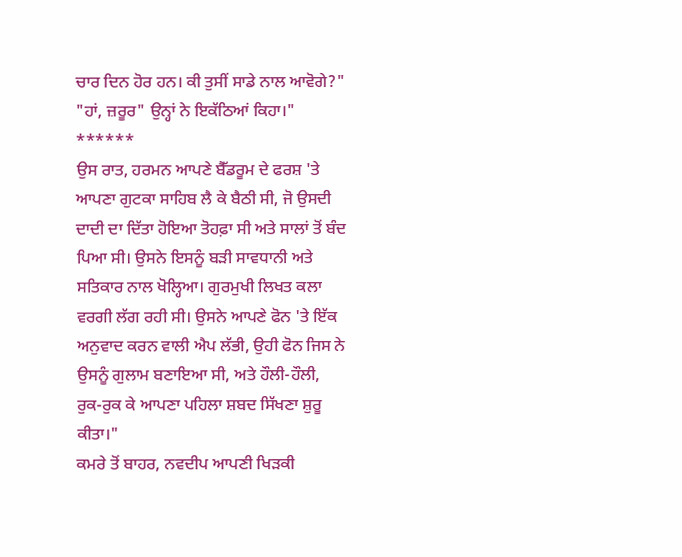ਚਾਰ ਦਿਨ ਹੋਰ ਹਨ। ਕੀ ਤੁਸੀਂ ਸਾਡੇ ਨਾਲ ਆਵੋਗੇ?"
"ਹਾਂ, ਜ਼ਰੂਰ" ਉਨ੍ਹਾਂ ਨੇ ਇਕੱਠਿਆਂ ਕਿਹਾ।"
******
ਉਸ ਰਾਤ, ਹਰਮਨ ਆਪਣੇ ਬੈੱਡਰੂਮ ਦੇ ਫਰਸ਼ 'ਤੇ ਆਪਣਾ ਗੁਟਕਾ ਸਾਹਿਬ ਲੈ ਕੇ ਬੈਠੀ ਸੀ, ਜੋ ਉਸਦੀ ਦਾਦੀ ਦਾ ਦਿੱਤਾ ਹੋਇਆ ਤੋਹਫ਼ਾ ਸੀ ਅਤੇ ਸਾਲਾਂ ਤੋਂ ਬੰਦ ਪਿਆ ਸੀ। ਉਸਨੇ ਇਸਨੂੰ ਬੜੀ ਸਾਵਧਾਨੀ ਅਤੇ ਸਤਿਕਾਰ ਨਾਲ ਖੋਲ੍ਹਿਆ। ਗੁਰਮੁਖੀ ਲਿਖਤ ਕਲਾ ਵਰਗੀ ਲੱਗ ਰਹੀ ਸੀ। ਉਸਨੇ ਆਪਣੇ ਫੋਨ 'ਤੇ ਇੱਕ ਅਨੁਵਾਦ ਕਰਨ ਵਾਲੀ ਐਪ ਲੱਭੀ, ਉਹੀ ਫੋਨ ਜਿਸ ਨੇ ਉਸਨੂੰ ਗੁਲਾਮ ਬਣਾਇਆ ਸੀ, ਅਤੇ ਹੌਲੀ-ਹੌਲੀ, ਰੁਕ-ਰੁਕ ਕੇ ਆਪਣਾ ਪਹਿਲਾ ਸ਼ਬਦ ਸਿੱਖਣਾ ਸ਼ੁਰੂ ਕੀਤਾ।"
ਕਮਰੇ ਤੋਂ ਬਾਹਰ, ਨਵਦੀਪ ਆਪਣੀ ਖਿੜਕੀ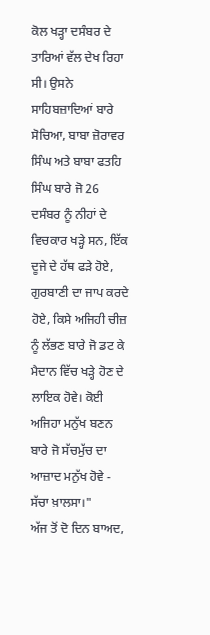ਕੋਲ ਖੜ੍ਹਾ ਦਸੰਬਰ ਦੇ ਤਾਰਿਆਂ ਵੱਲ ਦੇਖ ਰਿਹਾ ਸੀ। ਉਸਨੇ ਸਾਹਿਬਜ਼ਾਦਿਆਂ ਬਾਰੇ ਸੋਚਿਆ, ਬਾਬਾ ਜ਼ੋਰਾਵਰ ਸਿੰਘ ਅਤੇ ਬਾਬਾ ਫਤਹਿ ਸਿੰਘ ਬਾਰੇ ਜੋ 26 ਦਸੰਬਰ ਨੂੰ ਨੀਹਾਂ ਦੇ ਵਿਚਕਾਰ ਖੜ੍ਹੇ ਸਨ, ਇੱਕ ਦੂਜੇ ਦੇ ਹੱਥ ਫੜੇ ਹੋਏ, ਗੁਰਬਾਣੀ ਦਾ ਜਾਪ ਕਰਦੇ ਹੋਏ, ਕਿਸੇ ਅਜਿਹੀ ਚੀਜ਼ ਨੂੰ ਲੱਭਣ ਬਾਰੇ ਜੋ ਡਟ ਕੇ ਮੈਦਾਨ ਵਿੱਚ ਖੜ੍ਹੇ ਹੋਣ ਦੇ ਲਾਇਕ ਹੋਵੇ। ਕੋਈ ਅਜਿਹਾ ਮਨੁੱਖ ਬਣਨ ਬਾਰੇ ਜੋ ਸੱਚਮੁੱਚ ਦਾ ਆਜ਼ਾਦ ਮਨੁੱਖ ਹੋਵੇ - ਸੱਚਾ ਖ਼ਾਲਸਾ।"
ਅੱਜ ਤੋਂ ਦੋ ਦਿਨ ਬਾਅਦ,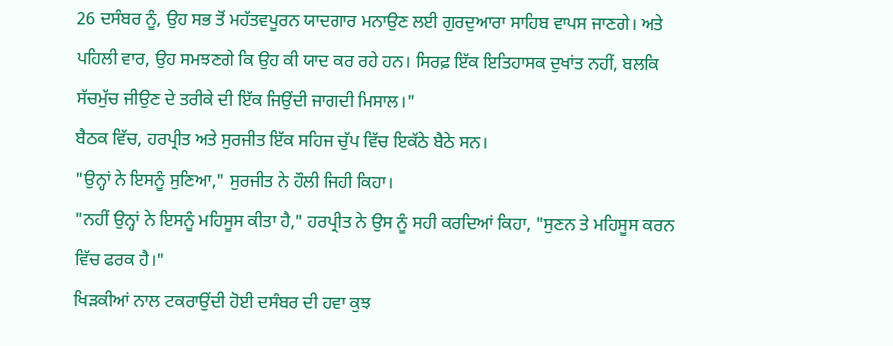26 ਦਸੰਬਰ ਨੂੰ, ਉਹ ਸਭ ਤੋਂ ਮਹੱਤਵਪੂਰਨ ਯਾਦਗਾਰ ਮਨਾਉਣ ਲਈ ਗੁਰਦੁਆਰਾ ਸਾਹਿਬ ਵਾਪਸ ਜਾਣਗੇ। ਅਤੇ ਪਹਿਲੀ ਵਾਰ, ਉਹ ਸਮਝਣਗੇ ਕਿ ਉਹ ਕੀ ਯਾਦ ਕਰ ਰਹੇ ਹਨ। ਸਿਰਫ਼ ਇੱਕ ਇਤਿਹਾਸਕ ਦੁਖਾਂਤ ਨਹੀਂ, ਬਲਕਿ ਸੱਚਮੁੱਚ ਜੀਉਣ ਦੇ ਤਰੀਕੇ ਦੀ ਇੱਕ ਜਿਉਂਦੀ ਜਾਗਦੀ ਮਿਸਾਲ।"
ਬੈਠਕ ਵਿੱਚ, ਹਰਪ੍ਰੀਤ ਅਤੇ ਸੁਰਜੀਤ ਇੱਕ ਸਹਿਜ ਚੁੱਪ ਵਿੱਚ ਇਕੱਠੇ ਬੈਠੇ ਸਨ।
"ਉਨ੍ਹਾਂ ਨੇ ਇਸਨੂੰ ਸੁਣਿਆ," ਸੁਰਜੀਤ ਨੇ ਹੌਲੀ ਜਿਹੀ ਕਿਹਾ।
"ਨਹੀਂ ਉਨ੍ਹਾਂ ਨੇ ਇਸਨੂੰ ਮਹਿਸੂਸ ਕੀਤਾ ਹੈ," ਹਰਪ੍ਰੀਤ ਨੇ ਉਸ ਨੂੰ ਸਹੀ ਕਰਦਿਆਂ ਕਿਹਾ, "ਸੁਣਨ ਤੇ ਮਹਿਸੂਸ ਕਰਨ ਵਿੱਚ ਫਰਕ ਹੈ।"
ਖਿੜਕੀਆਂ ਨਾਲ ਟਕਰਾਉਂਦੀ ਹੋਈ ਦਸੰਬਰ ਦੀ ਹਵਾ ਕੁਝ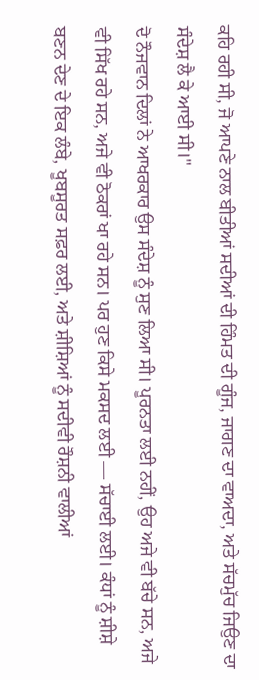ਕਹਿ ਰਹੀ ਸੀ, ਜੋ ਆਪਣੇ ਨਾਲ ਬੀਤੀਆਂ ਸਦੀਆਂ ਦੀ ਹਿੰਮਤ ਦੀ ਗੂੰਜ, ਜਾਗਣ ਦਾ ਵਾਅਦਾ, ਅਤੇ ਸੱਚਮੁੱਚ ਜਿਉਣ ਦਾ ਸੰਦੇਸ਼ ਲੈ ਕੇ ਆਈ ਸੀ।"
ਦੋ ਨੌਜਵਾਨ ਦਿਲਾਂ ਨੇ ਆਖਰਕਾਰ ਉਸ ਸੰਦੇਸ਼ ਨੂੰ ਸੁਣ ਲਿਆ ਸੀ। ਪੂਰਨਤਾ ਲਈ ਨਹੀਂ, ਉਹ ਅਜੇ ਵੀ ਬੱਚੇ ਸਨ, ਅਜੇ ਵੀ ਸਿੱਖ ਰਹੇ ਸਨ, ਅਜੇ ਵੀ ਠੋਕਰਾਂ ਖਾ ਰਹੇ ਸਨ। ਪਰ ਹੁਣ ਕਿਸੇ ਮਕਸਦ ਲਈ — ਸੱਚਾਈ ਲਈ। ਕੰਧਾਂ ਨੂੰ ਸ਼ੀਸ਼ੇ ਬਣਨ ਦੇਣ ਦੇ ਇਕ ਲੰਬੇ, ਖੂਬਸੂਰਤ ਸਫ਼ਰ ਲਈ, ਅਤੇ ਸ਼ੀਸ਼ਿਆਂ ਨੂੰ ਸਦੀਵੀ ਰੌਸ਼ਨੀ ਵਾਲੀਆਂ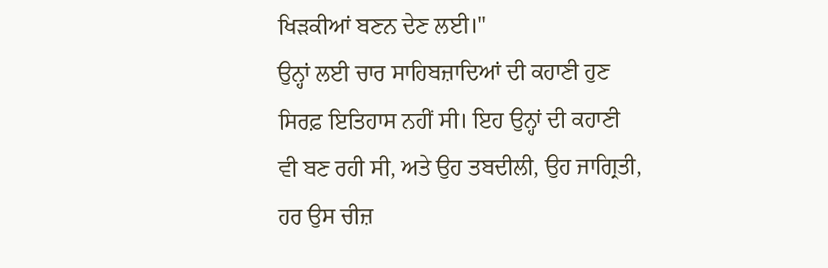ਖਿੜਕੀਆਂ ਬਣਨ ਦੇਣ ਲਈ।"
ਉਨ੍ਹਾਂ ਲਈ ਚਾਰ ਸਾਹਿਬਜ਼ਾਦਿਆਂ ਦੀ ਕਹਾਣੀ ਹੁਣ ਸਿਰਫ਼ ਇਤਿਹਾਸ ਨਹੀਂ ਸੀ। ਇਹ ਉਨ੍ਹਾਂ ਦੀ ਕਹਾਣੀ ਵੀ ਬਣ ਰਹੀ ਸੀ, ਅਤੇ ਉਹ ਤਬਦੀਲੀ, ਉਹ ਜਾਗ੍ਰਿਤੀ, ਹਰ ਉਸ ਚੀਜ਼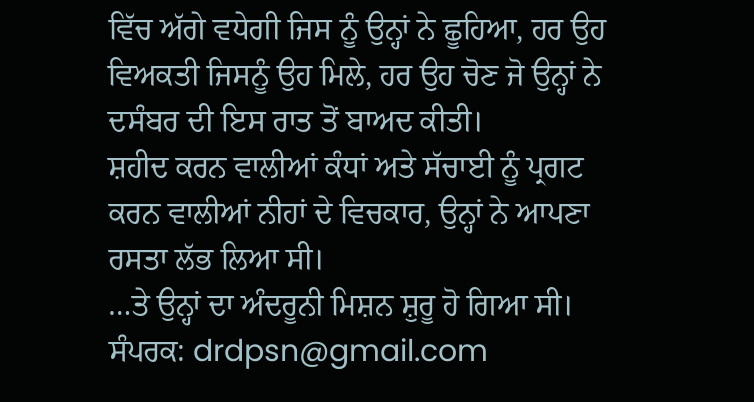ਵਿੱਚ ਅੱਗੇ ਵਧੇਗੀ ਜਿਸ ਨੂੰ ਉਨ੍ਹਾਂ ਨੇ ਛੂਹਿਆ, ਹਰ ਉਹ ਵਿਅਕਤੀ ਜਿਸਨੂੰ ਉਹ ਮਿਲੇ, ਹਰ ਉਹ ਚੋਣ ਜੋ ਉਨ੍ਹਾਂ ਨੇ ਦਸੰਬਰ ਦੀ ਇਸ ਰਾਤ ਤੋਂ ਬਾਅਦ ਕੀਤੀ।
ਸ਼ਹੀਦ ਕਰਨ ਵਾਲੀਆਂ ਕੰਧਾਂ ਅਤੇ ਸੱਚਾਈ ਨੂੰ ਪ੍ਰਗਟ ਕਰਨ ਵਾਲੀਆਂ ਨੀਹਾਂ ਦੇ ਵਿਚਕਾਰ, ਉਨ੍ਹਾਂ ਨੇ ਆਪਣਾ ਰਸਤਾ ਲੱਭ ਲਿਆ ਸੀ।
…ਤੇ ਉਨ੍ਹਾਂ ਦਾ ਅੰਦਰੂਨੀ ਮਿਸ਼ਨ ਸ਼ੁਰੂ ਹੋ ਗਿਆ ਸੀ।
ਸੰਪਰਕ: drdpsn@gmail.com